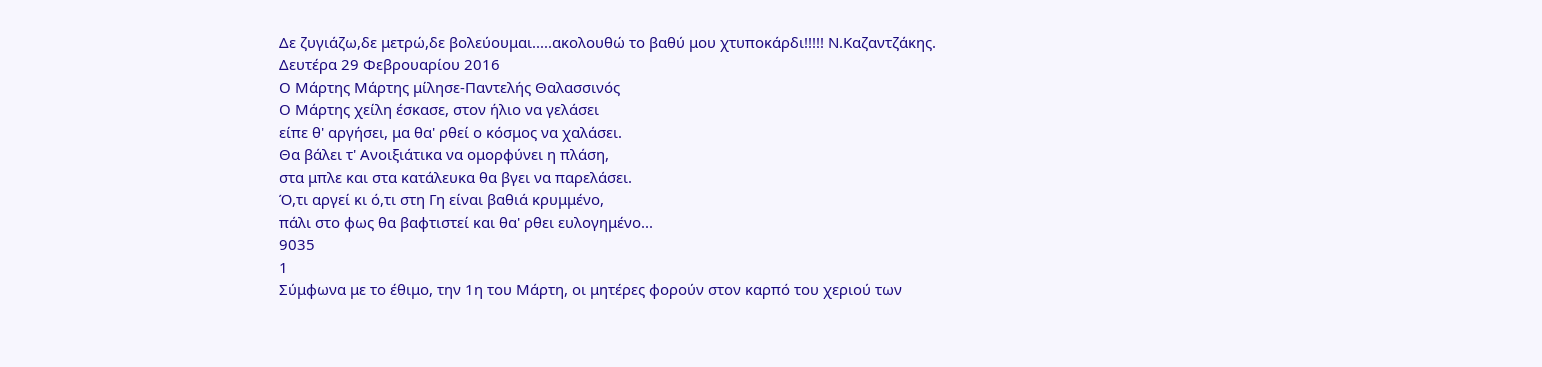Δε ζυγιάζω,δε μετρώ,δε βολεύουμαι.....ακολουθώ το βαθύ μου χτυποκάρδι!!!!! Ν.Καζαντζάκης.
Δευτέρα 29 Φεβρουαρίου 2016
Ο Μάρτης Μάρτης μίλησε-Παντελής Θαλασσινός
Ο Μάρτης χείλη έσκασε, στον ήλιο να γελάσει
είπε θ' αργήσει, μα θα' ρθεί ο κόσμος να χαλάσει.
Θα βάλει τ' Ανοιξιάτικα να ομορφύνει η πλάση,
στα μπλε και στα κατάλευκα θα βγει να παρελάσει.
Ό,τι αργεί κι ό,τι στη Γη είναι βαθιά κρυμμένο,
πάλι στο φως θα βαφτιστεί και θα' ρθει ευλογημένο...
9035
1
Σύμφωνα με το έθιμο, την 1η του Μάρτη, οι μητέρες φορούν στον καρπό του χεριού των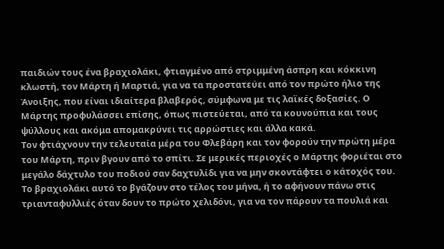παιδιών τους ένα βραχιολάκι, φτιαγμένο από στριμμένη άσπρη και κόκκινη κλωστή, τον Μάρτη ή Μαρτιά, για να τα προστατεύει από τον πρώτο ήλιο της Άνοιξης, που είναι ιδιαίτερα βλαβερός, σύμφωνα με τις λαϊκές δοξασίες. Ο Μάρτης προφυλάσσει επίσης, όπως πιστεύεται, από τα κουνούπια και τους ψύλλους και ακόμα απομακρύνει τις αρρώστιες και άλλα κακά.
Τον φτιάχνουν την τελευταία μέρα του Φλεβάρη και τον φορούν την πρώτη μέρα του Μάρτη, πριν βγουν από το σπίτι. Σε μερικές περιοχές ο Μάρτης φοριέται στο μεγάλο δάχτυλο του ποδιού σαν δαχτυλίδι για να μην σκοντάφτει ο κάτοχός του.
Το βραχιολάκι αυτό το βγάζουν στο τέλος του μήνα, ή το αφήνουν πάνω στις τριανταφυλλιές όταν δουν το πρώτο χελιδόνι, για να τον πάρουν τα πουλιά και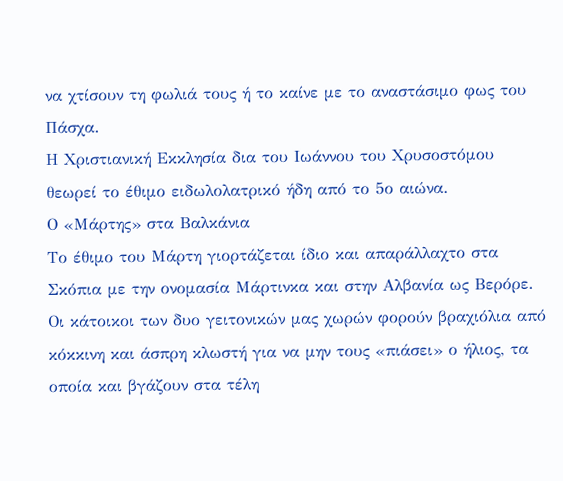να χτίσουν τη φωλιά τους ή το καίνε με το αναστάσιμο φως του Πάσχα.
Η Χριστιανική Εκκλησία δια του Ιωάννου του Χρυσοστόμου θεωρεί το έθιμο ειδωλολατρικό ήδη από το 5ο αιώνα.
Ο «Μάρτης» στα Βαλκάνια
Το έθιμο του Μάρτη γιορτάζεται ίδιο και απαράλλαχτο στα Σκόπια με την ονομασία Μάρτινκα και στην Αλβανία ως Βερόρε. Οι κάτοικοι των δυο γειτονικών μας χωρών φορούν βραχιόλια από κόκκινη και άσπρη κλωστή για να μην τους «πιάσει» ο ήλιος, τα οποία και βγάζουν στα τέλη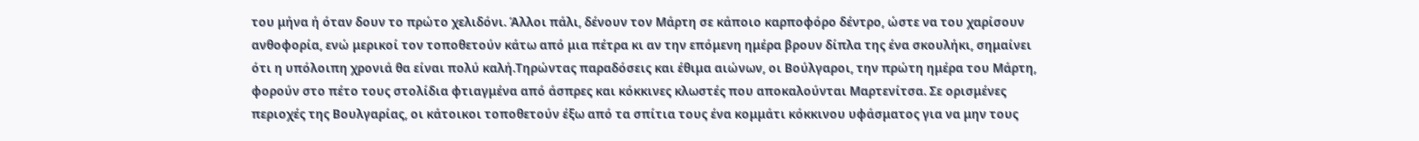του μήνα ή όταν δουν το πρώτο χελιδόνι. Άλλοι πάλι, δένουν τον Μάρτη σε κάποιο καρποφόρο δέντρο, ώστε να του χαρίσουν ανθοφορία, ενώ μερικοί τον τοποθετούν κάτω από μια πέτρα κι αν την επόμενη ημέρα βρουν δίπλα της ένα σκουλήκι, σημαίνει ότι η υπόλοιπη χρονιά θα είναι πολύ καλή.Τηρώντας παραδόσεις και έθιμα αιώνων, οι Βούλγαροι, την πρώτη ημέρα του Μάρτη, φορούν στο πέτο τους στολίδια φτιαγμένα από άσπρες και κόκκινες κλωστές που αποκαλούνται Μαρτενίτσα. Σε ορισμένες περιοχές της Βουλγαρίας, οι κάτοικοι τοποθετούν έξω από τα σπίτια τους ένα κομμάτι κόκκινου υφάσματος για να μην τους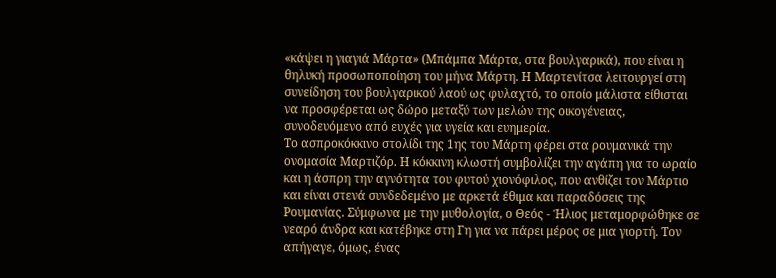«κάψει η γιαγιά Μάρτα» (Μπάμπα Μάρτα, στα βουλγαρικά), που είναι η θηλυκή προσωποποίηση του μήνα Μάρτη. Η Μαρτενίτσα λειτουργεί στη συνείδηση του βουλγαρικού λαού ως φυλαχτό, το οποίο μάλιστα είθισται να προσφέρεται ως δώρο μεταξύ των μελών της οικογένειας, συνοδευόμενο από ευχές για υγεία και ευημερία.
Το ασπροκόκκινο στολίδι της 1ης του Μάρτη φέρει στα ρουμανικά την ονομασία Μαρτιζόρ. Η κόκκινη κλωστή συμβολίζει την αγάπη για το ωραίο και η άσπρη την αγνότητα του φυτού χιονόφιλος, που ανθίζει τον Μάρτιο και είναι στενά συνδεδεμένο με αρκετά έθιμα και παραδόσεις της Ρουμανίας. Σύμφωνα με την μυθολογία, ο Θεός - Ήλιος μεταμορφώθηκε σε νεαρό άνδρα και κατέβηκε στη Γη για να πάρει μέρος σε μια γιορτή. Τον απήγαγε, όμως, ένας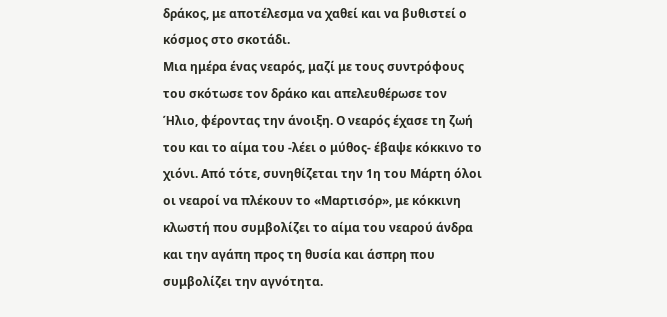δράκος, με αποτέλεσμα να χαθεί και να βυθιστεί ο κόσμος στο σκοτάδι.
Μια ημέρα ένας νεαρός, μαζί με τους συντρόφους του σκότωσε τον δράκο και απελευθέρωσε τον Ήλιο, φέροντας την άνοιξη. Ο νεαρός έχασε τη ζωή του και το αίμα του -λέει ο μύθος- έβαψε κόκκινο το χιόνι. Από τότε, συνηθίζεται την 1η του Μάρτη όλοι οι νεαροί να πλέκουν το «Μαρτισόρ», με κόκκινη κλωστή που συμβολίζει το αίμα του νεαρού άνδρα και την αγάπη προς τη θυσία και άσπρη που συμβολίζει την αγνότητα.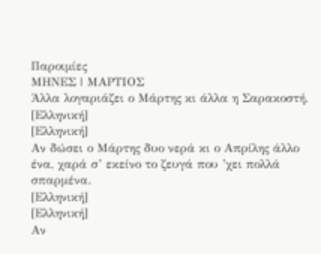Παροιμίες
ΜΗΝΕΣ | ΜΑΡΤΙΟΣ
Άλλα λογαριάζει ο Μάρτης κι άλλα η Σαρακοστή.
[Ελληνική]
[Ελληνική]
Αν δώσει ο Μάρτης δυο νερά κι ο Απρίλης άλλο ένα, χαρά σ’ εκείνο το ζευγά που ’χει πολλά σπαρμένα.
[Ελληνική]
[Ελληνική]
Αν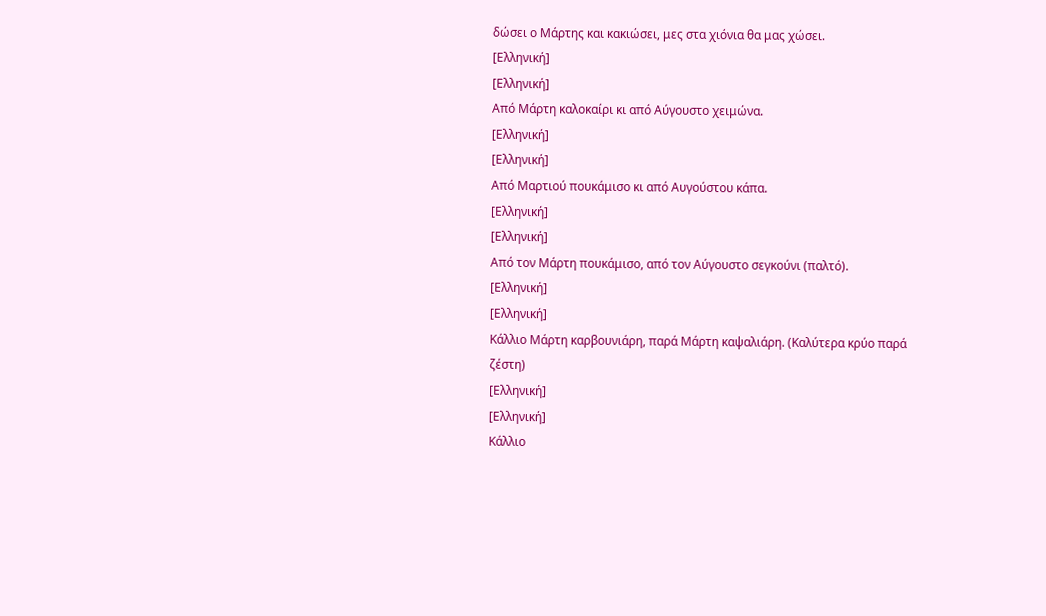δώσει ο Μάρτης και κακιώσει, μες στα χιόνια θα μας χώσει.
[Ελληνική]
[Ελληνική]
Από Μάρτη καλοκαίρι κι από Αύγουστο χειμώνα.
[Ελληνική]
[Ελληνική]
Από Μαρτιού πουκάμισο κι από Αυγούστου κάπα.
[Ελληνική]
[Ελληνική]
Από τον Μάρτη πουκάμισο, από τον Αύγουστο σεγκούνι (παλτό).
[Ελληνική]
[Ελληνική]
Κάλλιο Μάρτη καρβουνιάρη, παρά Μάρτη καψαλιάρη. (Καλύτερα κρύο παρά ζέστη)
[Ελληνική]
[Ελληνική]
Κάλλιο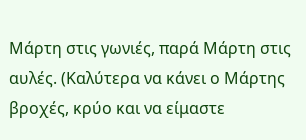Μάρτη στις γωνιές, παρά Μάρτη στις αυλές. (Καλύτερα να κάνει ο Μάρτης
βροχές, κρύο και να είμαστε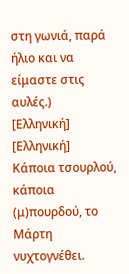στη γωνιά, παρά ήλιο και να είμαστε στις
αυλές.)
[Ελληνική]
[Ελληνική]
Κάποια τσουρλού, κάποια (μ)πουρδού, το Μάρτη νυχτογνέθει.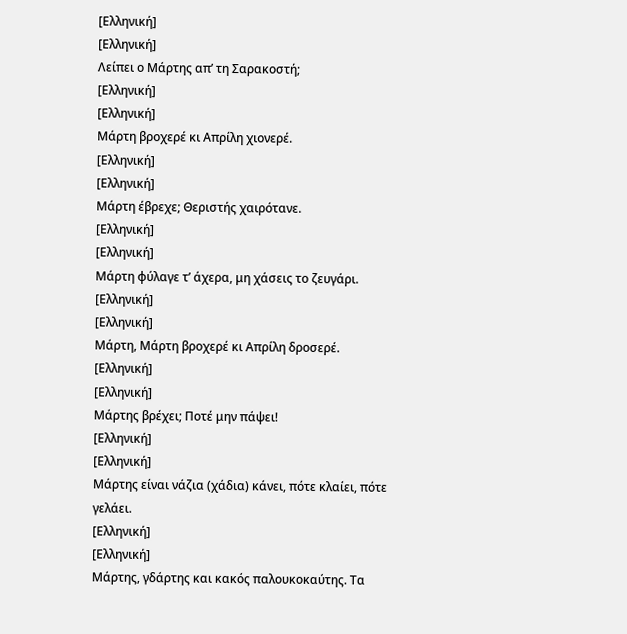[Ελληνική]
[Ελληνική]
Λείπει ο Μάρτης απ’ τη Σαρακοστή;
[Ελληνική]
[Ελληνική]
Μάρτη βροχερέ κι Απρίλη χιονερέ.
[Ελληνική]
[Ελληνική]
Μάρτη έβρεχε; Θεριστής χαιρότανε.
[Ελληνική]
[Ελληνική]
Μάρτη φύλαγε τ’ άχερα, μη χάσεις το ζευγάρι.
[Ελληνική]
[Ελληνική]
Μάρτη, Μάρτη βροχερέ κι Απρίλη δροσερέ.
[Ελληνική]
[Ελληνική]
Μάρτης βρέχει; Ποτέ μην πάψει!
[Ελληνική]
[Ελληνική]
Μάρτης είναι νάζια (χάδια) κάνει, πότε κλαίει, πότε γελάει.
[Ελληνική]
[Ελληνική]
Μάρτης, γδάρτης και κακός παλουκοκαύτης. Τα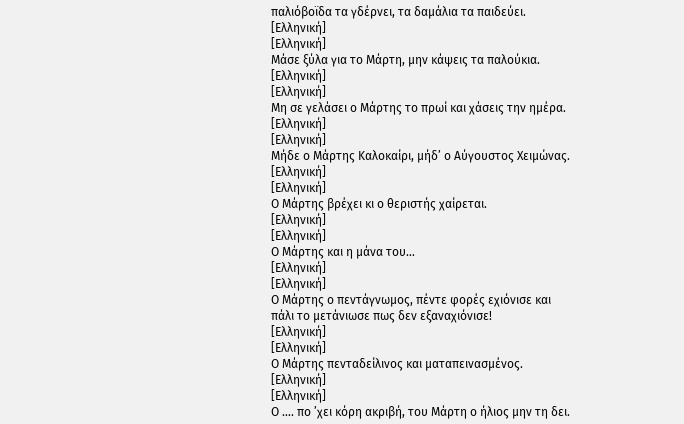παλιόβοϊδα τα γδέρνει, τα δαμάλια τα παιδεύει.
[Ελληνική]
[Ελληνική]
Μάσε ξύλα για το Μάρτη, μην κάψεις τα παλούκια.
[Ελληνική]
[Ελληνική]
Μη σε γελάσει ο Μάρτης το πρωί και χάσεις την ημέρα.
[Ελληνική]
[Ελληνική]
Μήδε ο Μάρτης Καλοκαίρι, μήδ’ ο Αύγουστος Χειμώνας.
[Ελληνική]
[Ελληνική]
Ο Μάρτης βρέχει κι ο θεριστής χαίρεται.
[Ελληνική]
[Ελληνική]
Ο Μάρτης και η μάνα του…
[Ελληνική]
[Ελληνική]
Ο Μάρτης ο πεντάγνωμος, πέντε φορές εχιόνισε και πάλι το μετάνιωσε πως δεν εξαναχιόνισε!
[Ελληνική]
[Ελληνική]
Ο Μάρτης πενταδείλινος και ματαπεινασμένος.
[Ελληνική]
[Ελληνική]
Ο …. πο ’χει κόρη ακριβή, του Μάρτη ο ήλιος μην τη δει.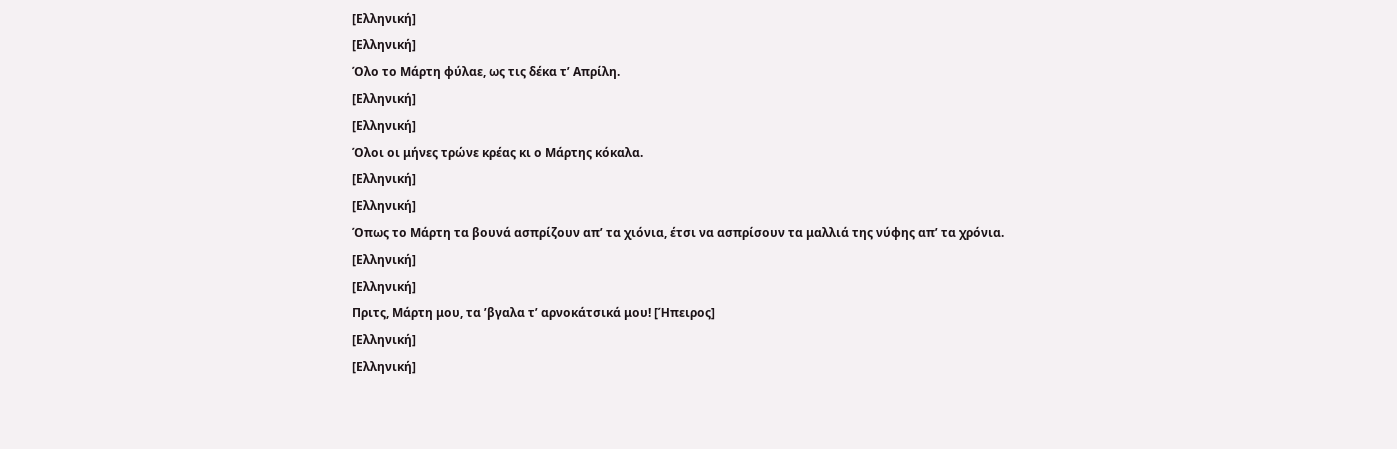[Ελληνική]
[Ελληνική]
Όλο το Μάρτη φύλαε, ως τις δέκα τ’ Απρίλη.
[Ελληνική]
[Ελληνική]
Όλοι οι μήνες τρώνε κρέας κι ο Μάρτης κόκαλα.
[Ελληνική]
[Ελληνική]
Όπως το Μάρτη τα βουνά ασπρίζουν απ’ τα χιόνια, έτσι να ασπρίσουν τα μαλλιά της νύφης απ’ τα χρόνια.
[Ελληνική]
[Ελληνική]
Πριτς, Μάρτη μου, τα ’βγαλα τ’ αρνοκάτσικά μου! [Ήπειρος]
[Ελληνική]
[Ελληνική]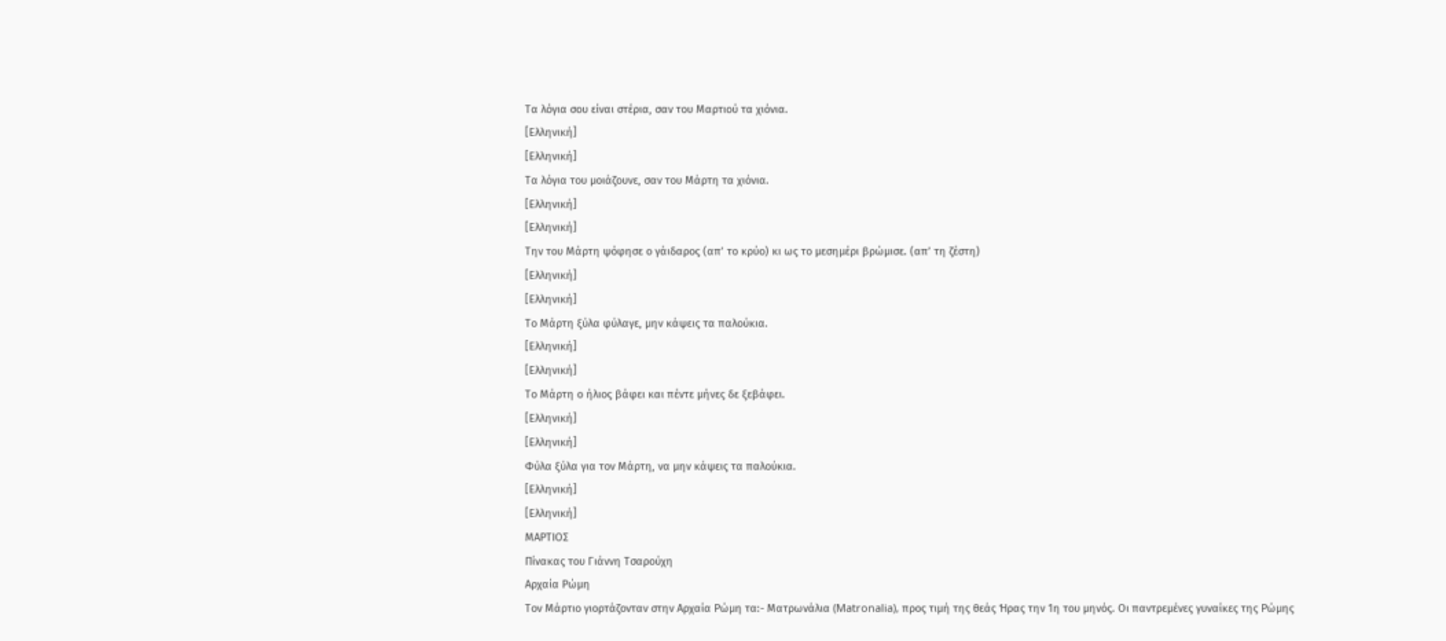Τα λόγια σου είναι στέρια, σαν του Μαρτιού τα χιόνια.
[Ελληνική]
[Ελληνική]
Τα λόγια του μοιάζουνε, σαν του Μάρτη τα χιόνια.
[Ελληνική]
[Ελληνική]
Την του Μάρτη ψόφησε ο γάιδαρος (απ’ το κρύο) κι ως το μεσημέρι βρώμισε. (απ’ τη ζέστη)
[Ελληνική]
[Ελληνική]
Το Μάρτη ξύλα φύλαγε, μην κάψεις τα παλούκια.
[Ελληνική]
[Ελληνική]
Το Μάρτη ο ήλιος βάφει και πέντε μήνες δε ξεβάφει.
[Ελληνική]
[Ελληνική]
Φύλα ξύλα για τον Μάρτη, να μην κάψεις τα παλούκια.
[Ελληνική]
[Ελληνική]
ΜΑΡΤΙΟΣ
Πίνακας του Γιάννη Τσαρούχη
Αρχαία Ρώμη
Τον Μάρτιο γιορτάζονταν στην Αρχαία Ρώμη τα:- Ματρωνάλια (Matronalia), προς τιμή της θεάς Ήρας την 1η του μηνός. Οι παντρεμένες γυναίκες της Ρώμης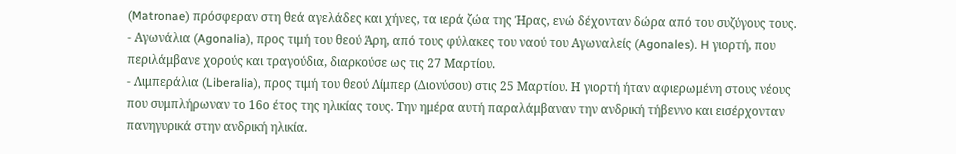(Matronae) πρόσφεραν στη θεά αγελάδες και χήνες, τα ιερά ζώα της Ήρας, ενώ δέχονταν δώρα από του συζύγους τους.
- Αγωνάλια (Agonalia), προς τιμή τoυ θεού Άρη, από τους φύλακες του ναού του Αγωναλείς (Agonales). H γιορτή, που περιλάμβανε χορούς και τραγούδια, διαρκούσε ως τις 27 Μαρτίου.
- Λιμπεράλια (Liberalia), προς τιμή του θεού Λίμπερ (Διονύσου) στις 25 Μαρτίου. Η γιορτή ήταν αφιερωμένη στους νέους που συμπλήρωναν το 16ο έτος της ηλικίας τους. Την ημέρα αυτή παραλάμβαναν την ανδρική τήβεννο και εισέρχονταν πανηγυρικά στην ανδρική ηλικία.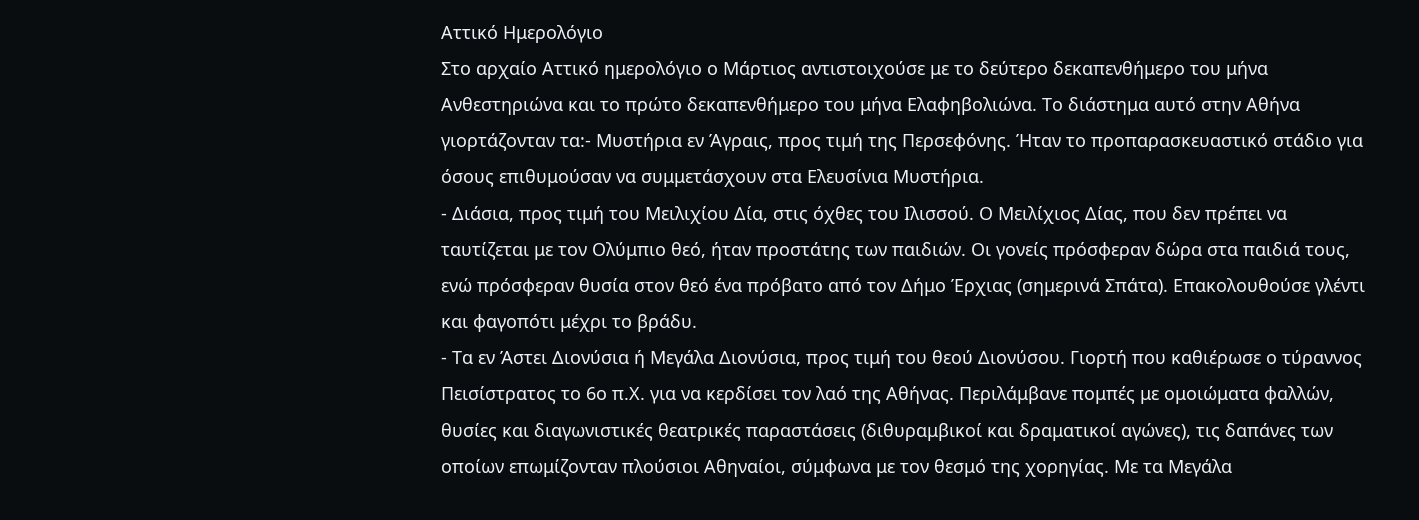Αττικό Ημερολόγιο
Στο αρχαίο Αττικό ημερολόγιο ο Μάρτιος αντιστοιχούσε με το δεύτερο δεκαπενθήμερο του μήνα Ανθεστηριώνα και το πρώτο δεκαπενθήμερο του μήνα Ελαφηβολιώνα. Το διάστημα αυτό στην Αθήνα γιορτάζονταν τα:- Μυστήρια εν Άγραις, προς τιμή της Περσεφόνης. Ήταν το προπαρασκευαστικό στάδιο για όσους επιθυμούσαν να συμμετάσχουν στα Ελευσίνια Μυστήρια.
- Διάσια, προς τιμή του Μειλιχίου Δία, στις όχθες του Ιλισσού. Ο Μειλίχιος Δίας, που δεν πρέπει να ταυτίζεται με τον Ολύμπιο θεό, ήταν προστάτης των παιδιών. Οι γονείς πρόσφεραν δώρα στα παιδιά τους, ενώ πρόσφεραν θυσία στον θεό ένα πρόβατο από τον Δήμο Έρχιας (σημερινά Σπάτα). Επακολουθούσε γλέντι και φαγοπότι μέχρι το βράδυ.
- Τα εν Άστει Διονύσια ή Μεγάλα Διονύσια, προς τιμή του θεού Διονύσου. Γιορτή που καθιέρωσε ο τύραννος Πεισίστρατος το 6ο π.Χ. για να κερδίσει τον λαό της Αθήνας. Περιλάμβανε πομπές με ομοιώματα φαλλών, θυσίες και διαγωνιστικές θεατρικές παραστάσεις (διθυραμβικοί και δραματικοί αγώνες), τις δαπάνες των οποίων επωμίζονταν πλούσιοι Αθηναίοι, σύμφωνα με τον θεσμό της χορηγίας. Με τα Μεγάλα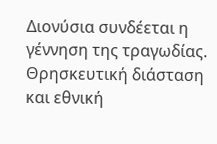Διονύσια συνδέεται η γέννηση της τραγωδίας.
Θρησκευτική διάσταση και εθνική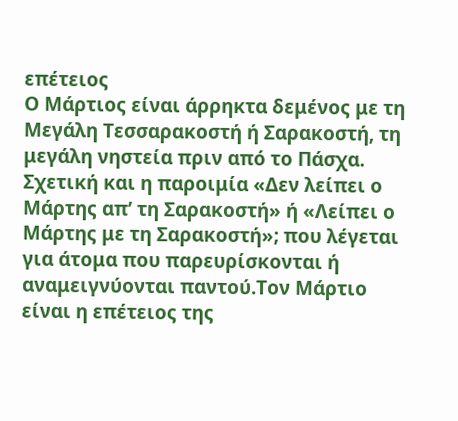επέτειος
Ο Μάρτιος είναι άρρηκτα δεμένος με τη Μεγάλη Τεσσαρακοστή ή Σαρακοστή, τη μεγάλη νηστεία πριν από το Πάσχα. Σχετική και η παροιμία «Δεν λείπει ο Μάρτης απ’ τη Σαρακοστή» ή «Λείπει ο Μάρτης με τη Σαρακοστή»; που λέγεται για άτομα που παρευρίσκονται ή αναμειγνύονται παντού.Τον Μάρτιο είναι η επέτειος της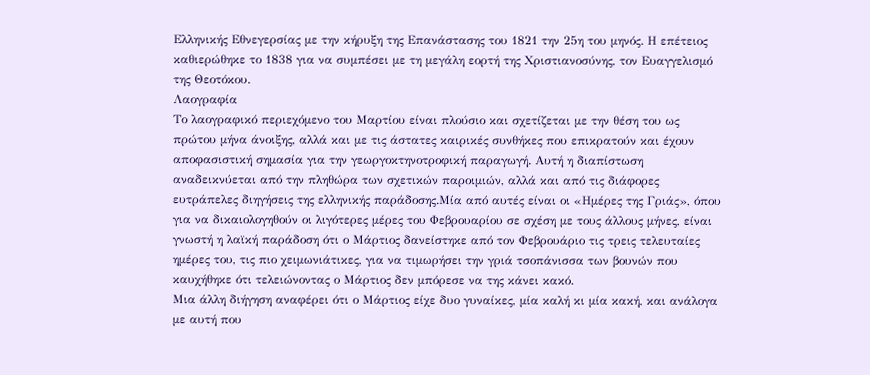Ελληνικής Εθνεγερσίας με την κήρυξη της Επανάστασης του 1821 την 25η του μηνός. Η επέτειος καθιερώθηκε το 1838 για να συμπέσει με τη μεγάλη εορτή της Χριστιανοσύνης, τον Ευαγγελισμό της Θεοτόκου.
Λαογραφία
Το λαογραφικό περιεχόμενο του Μαρτίου είναι πλούσιο και σχετίζεται με την θέση του ως πρώτου μήνα άνοιξης, αλλά και με τις άστατες καιρικές συνθήκες που επικρατούν και έχουν αποφασιστική σημασία για την γεωργοκτηνοτροφική παραγωγή. Αυτή η διαπίστωση αναδεικνύεται από την πληθώρα των σχετικών παροιμιών, αλλά και από τις διάφορες ευτράπελες διηγήσεις της ελληνικής παράδοσης.Μία από αυτές είναι οι «Ημέρες της Γριάς», όπου για να δικαιολογηθούν οι λιγότερες μέρες του Φεβρουαρίου σε σχέση με τους άλλους μήνες, είναι γνωστή η λαϊκή παράδοση ότι ο Μάρτιος δανείστηκε από τον Φεβρουάριο τις τρεις τελευταίες ημέρες του, τις πιο χειμωνιάτικες, για να τιμωρήσει την γριά τσοπάνισσα των βουνών που καυχήθηκε ότι τελειώνοντας ο Μάρτιος δεν μπόρεσε να της κάνει κακό.
Μια άλλη διήγηση αναφέρει ότι ο Μάρτιος είχε δυο γυναίκες, μία καλή κι μία κακή, και ανάλογα με αυτή που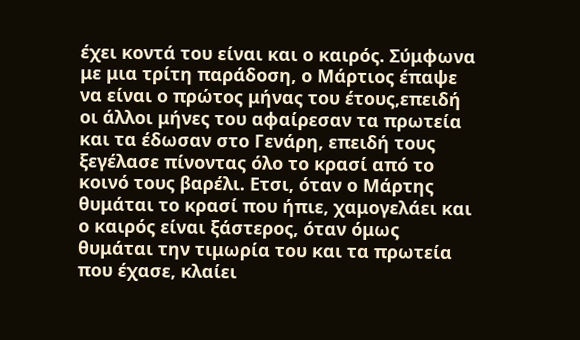έχει κοντά του είναι και ο καιρός. Σύμφωνα με μια τρίτη παράδοση, ο Μάρτιος έπαψε να είναι ο πρώτος μήνας του έτους,επειδή οι άλλοι μήνες του αφαίρεσαν τα πρωτεία και τα έδωσαν στο Γενάρη, επειδή τους ξεγέλασε πίνοντας όλο το κρασί από το κοινό τους βαρέλι. Ετσι, όταν ο Μάρτης θυμάται το κρασί που ήπιε, χαμογελάει και ο καιρός είναι ξάστερος, όταν όμως θυμάται την τιμωρία του και τα πρωτεία που έχασε, κλαίει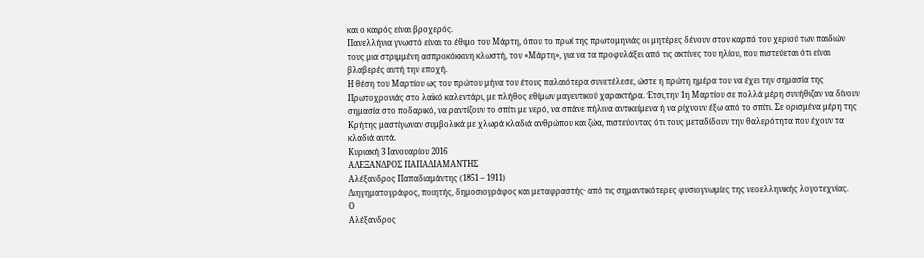και ο καιρός είναι βροχερός.
Πανελλήνια γνωστό είναι το έθιμο του Μάρτη, όπου το πρωί της πρωτομηνιάς οι μητέρες δένουν στον καρπό του χεριού των παιδιών τους μια στριμμένη ασπροκόκκινη κλωστή, τον «Μάρτη», για να τα προφυλάξει από τις ακτίνες του ηλίου, που πιστεύεται ότι είναι βλαβερές αυτή την εποχή.
Η θέση του Μαρτίου ως του πρώτου μήνα του έτους παλαιότερα συνετέλεσε, ώστε η πρώτη ημέρα του να έχει την σημασία της Πρωτοχρονιάς στο λαϊκό καλεντάρι, με πλήθος εθίμων μαγευτικού χαρακτήρα. Έτσι,την 1η Μαρτίου σε πολλά μέρη συνήθιζαν να δίνουν σημασία στο ποδαρικό, να ραντίζουν το σπίτι με νερό, να σπάνε πήλινα αντικείμενα ή να ρίχνουν έξω από το σπίτι. Σε ορισμένα μέρη της Κρήτης μαστίγωναν συμβολικά με χλωρά κλαδιά ανθρώπου και ζώα, πιστεύοντας ότι τους μεταδίδουν την θαλερότητα που έχουν τα κλαδιά αυτά.
Κυριακή 3 Ιανουαρίου 2016
ΑΛΕΞΑΝΔΡΟΣ ΠΑΠΑΔΙΑΜΑΝΤΗΣ
Αλέξανδρος Παπαδιαμάντης (1851 – 1911)
Διηγηματογράφος, ποιητής, δημοσιογράφος και μεταφραστής· από τις σημαντικότερες φυσιογνωμίες της νεοελληνικής λογοτεχνίας.
Ο
Αλέξανδρος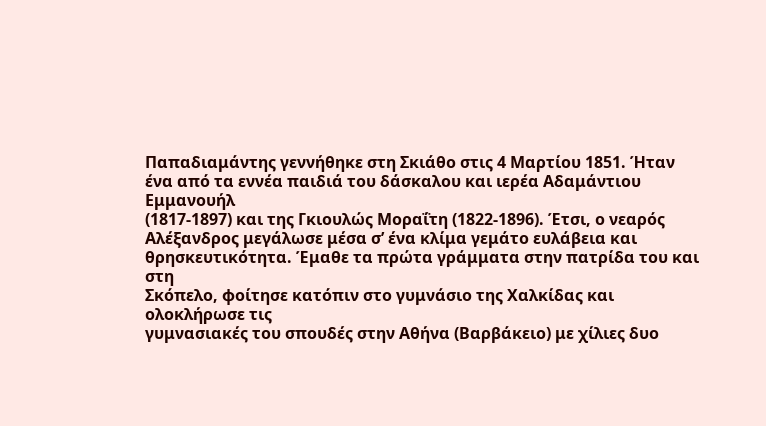Παπαδιαμάντης γεννήθηκε στη Σκιάθο στις 4 Μαρτίου 1851. Ήταν
ένα από τα εννέα παιδιά του δάσκαλου και ιερέα Αδαμάντιου Εμμανουήλ
(1817-1897) και της Γκιουλώς Μοραΐτη (1822-1896). Έτσι, ο νεαρός
Αλέξανδρος μεγάλωσε μέσα σ’ ένα κλίμα γεμάτο ευλάβεια και
θρησκευτικότητα. Έμαθε τα πρώτα γράμματα στην πατρίδα του και στη
Σκόπελο, φοίτησε κατόπιν στο γυμνάσιο της Χαλκίδας και ολοκλήρωσε τις
γυμνασιακές του σπουδές στην Αθήνα (Βαρβάκειο) με χίλιες δυο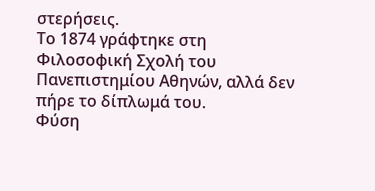στερήσεις.
Το 1874 γράφτηκε στη Φιλοσοφική Σχολή του Πανεπιστημίου Αθηνών, αλλά δεν
πήρε το δίπλωμά του.
Φύση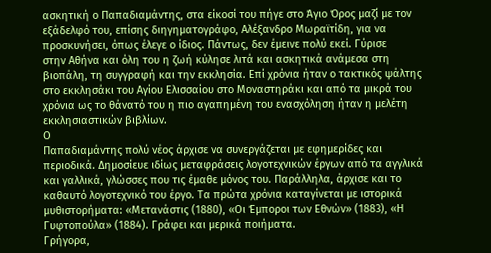ασκητική ο Παπαδιαμάντης, στα είκοσί του πήγε στο Άγιο Όρος μαζί με τον
εξάδελφό του, επίσης διηγηματογράφο, Αλέξανδρο Μωραϊτίδη, για να
προσκυνήσει, όπως έλεγε ο ίδιος. Πάντως, δεν έμεινε πολύ εκεί. Γύρισε
στην Αθήνα και όλη του η ζωή κύλησε λιτά και ασκητικά ανάμεσα στη
βιοπάλη, τη συγγραφή και την εκκλησία. Επί χρόνια ήταν ο τακτικός ψάλτης
στο εκκλησάκι του Αγίου Ελισσαίου στο Μοναστηράκι και από τα μικρά του
χρόνια ως το θάνατό του η πιο αγαπημένη του ενασχόληση ήταν η μελέτη
εκκλησιαστικών βιβλίων.
Ο
Παπαδιαμάντης πολύ νέος άρχισε να συνεργάζεται με εφημερίδες και
περιοδικά. Δημοσίευε ιδίως μεταφράσεις λογοτεχνικών έργων από τα αγγλικά
και γαλλικά, γλώσσες που τις έμαθε μόνος του. Παράλληλα, άρχισε και το
καθαυτό λογοτεχνικό του έργο. Τα πρώτα χρόνια καταγίνεται με ιστορικά
μυθιστορήματα: «Μετανάστις (1880), «Οι Έμποροι των Εθνών» (1883), «Η
Γυφτοπούλα» (1884). Γράφει και μερικά ποιήματα.
Γρήγορα,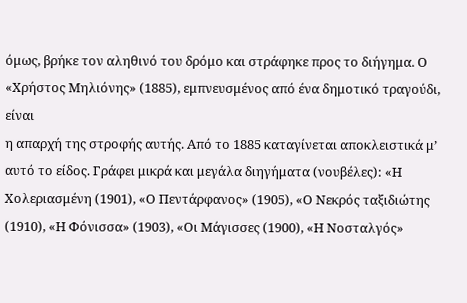όμως, βρήκε τον αληθινό του δρόμο και στράφηκε προς το διήγημα. Ο
«Χρήστος Μηλιόνης» (1885), εμπνευσμένος από ένα δημοτικό τραγούδι, είναι
η απαρχή της στροφής αυτής. Από το 1885 καταγίνεται αποκλειστικά μ’
αυτό το είδος. Γράφει μικρά και μεγάλα διηγήματα (νουβέλες): «Η
Χολεριασμένη (1901), «Ο Πεντάρφανος» (1905), «Ο Νεκρός ταξιδιώτης
(1910), «Η Φόνισσα» (1903), «Οι Μάγισσες (1900), «Η Νοσταλγός»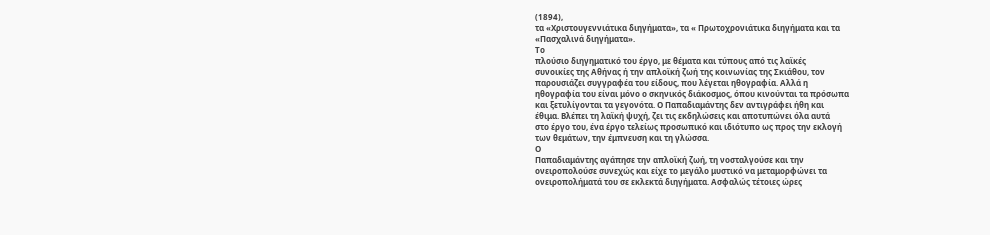(1894),
τα «Χριστουγεννιάτικα διηγήματα», τα « Πρωτοχρονιάτικα διηγήματα και τα
«Πασχαλινά διηγήματα».
Το
πλούσιο διηγηματικό του έργο, με θέματα και τύπους από τις λαϊκές
συνοικίες της Αθήνας ή την απλοϊκή ζωή της κοινωνίας της Σκιάθου, τον
παρουσιάζει συγγραφέα του είδους, που λέγεται ηθογραφία. Αλλά η
ηθογραφία του είναι μόνο ο σκηνικός διάκοσμος, όπου κινούνται τα πρόσωπα
και ξετυλίγονται τα γεγονότα. Ο Παπαδιαμάντης δεν αντιγράφει ήθη και
έθιμα. Βλέπει τη λαϊκή ψυχή, ζει τις εκδηλώσεις και αποτυπώνει όλα αυτά
στο έργο του, ένα έργο τελείως προσωπικό και ιδιότυπο ως προς την εκλογή
των θεμάτων, την έμπνευση και τη γλώσσα.
Ο
Παπαδιαμάντης αγάπησε την απλοϊκή ζωή, τη νοσταλγούσε και την
ονειροπολούσε συνεχώς και είχε το μεγάλο μυστικό να μεταμορφώνει τα
ονειροπολήματά του σε εκλεκτά διηγήματα. Ασφαλώς τέτοιες ώρες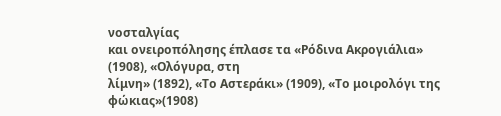νοσταλγίας
και ονειροπόλησης έπλασε τα «Ρόδινα Ακρογιάλια» (1908), «Ολόγυρα, στη
λίμνη» (1892), «Το Αστεράκι» (1909), «Το μοιρολόγι της φώκιας»(1908)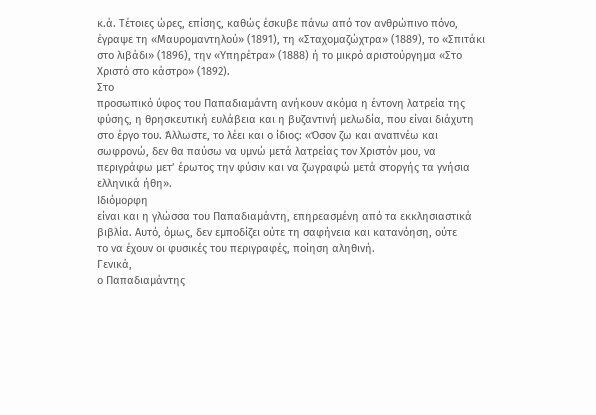κ.ά. Τέτοιες ώρες, επίσης, καθώς έσκυβε πάνω από τον ανθρώπινο πόνο,
έγραψε τη «Μαυρομαντηλού» (1891), τη «Σταχομαζώχτρα» (1889), το «Σπιτάκι
στο λιβάδι» (1896), την «Υπηρέτρα» (1888) ή το μικρό αριστούργημα «Στο
Χριστό στο κάστρο» (1892).
Στο
προσωπικό ύφος του Παπαδιαμάντη ανήκουν ακόμα η έντονη λατρεία της
φύσης, η θρησκευτική ευλάβεια και η βυζαντινή μελωδία, που είναι διάχυτη
στο έργο του. Άλλωστε, το λέει και ο ίδιος: «Όσον ζω και αναπνέω και
σωφρονώ, δεν θα παύσω να υμνώ μετά λατρείας τον Χριστόν μου, να
περιγράφω μετ’ έρωτος την φύσιν και να ζωγραφώ μετά στοργής τα γνήσια
ελληνικά ήθη».
Ιδιόμορφη
είναι και η γλώσσα του Παπαδιαμάντη, επηρεασμένη από τα εκκλησιαστικά
βιβλία. Αυτό, όμως, δεν εμποδίζει ούτε τη σαφήνεια και κατανόηση, ούτε
το να έχουν οι φυσικές του περιγραφές, ποίηση αληθινή.
Γενικά,
ο Παπαδιαμάντης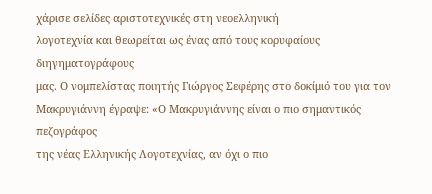χάρισε σελίδες αριστοτεχνικές στη νεοελληνική
λογοτεχνία και θεωρείται ως ένας από τους κορυφαίους διηγηματογράφους
μας. Ο νομπελίστας ποιητής Γιώργος Σεφέρης στο δοκίμιό του για τον
Μακρυγιάννη έγραψε: «Ο Μακρυγιάννης είναι ο πιο σημαντικός πεζογράφος
της νέας Ελληνικής Λογοτεχνίας, αν όχι ο πιο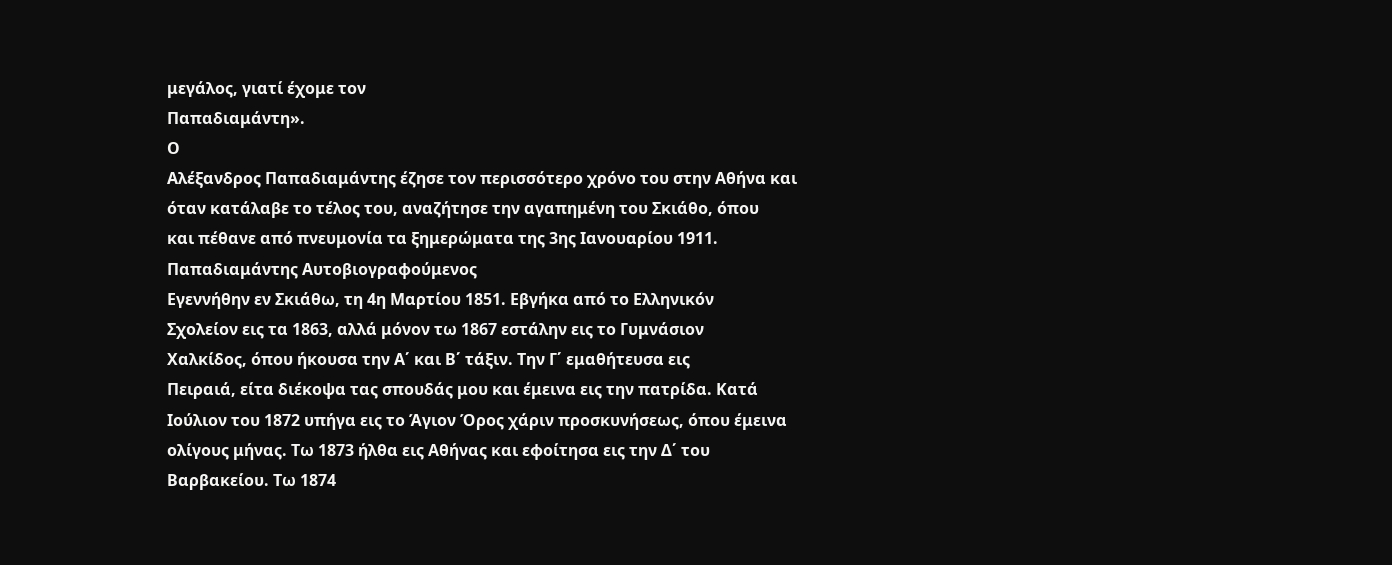μεγάλος, γιατί έχομε τον
Παπαδιαμάντη».
Ο
Αλέξανδρος Παπαδιαμάντης έζησε τον περισσότερο χρόνο του στην Αθήνα και
όταν κατάλαβε το τέλος του, αναζήτησε την αγαπημένη του Σκιάθο, όπου
και πέθανε από πνευμονία τα ξημερώματα της 3ης Ιανουαρίου 1911.
Παπαδιαμάντης Αυτοβιογραφούμενος
Εγεννήθην εν Σκιάθω, τη 4η Μαρτίου 1851. Εβγήκα από το Ελληνικόν
Σχολείον εις τα 1863, αλλά μόνον τω 1867 εστάλην εις το Γυμνάσιον
Χαλκίδος, όπου ήκουσα την Α΄ και Β΄ τάξιν. Την Γ΄ εμαθήτευσα εις
Πειραιά, είτα διέκοψα τας σπουδάς μου και έμεινα εις την πατρίδα. Κατά
Ιούλιον του 1872 υπήγα εις το Άγιον Όρος χάριν προσκυνήσεως, όπου έμεινα
ολίγους μήνας. Τω 1873 ήλθα εις Αθήνας και εφοίτησα εις την Δ΄ του
Βαρβακείου. Τω 1874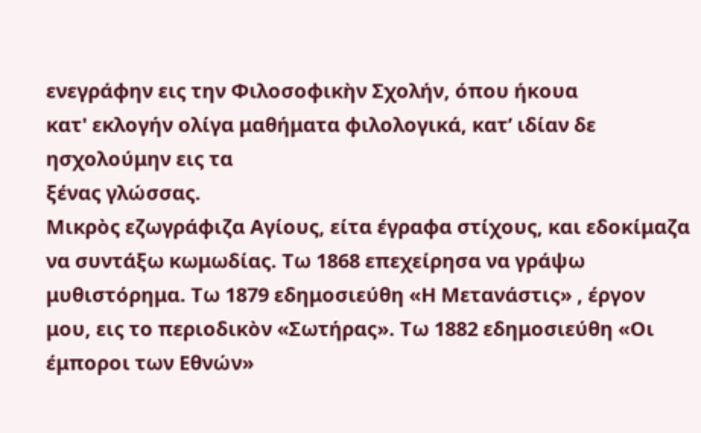ενεγράφην εις την Φιλοσοφικὴν Σχολήν, όπου ήκουα
κατ' εκλογήν ολίγα μαθήματα φιλολογικά, κατ’ ιδίαν δε ησχολούμην εις τα
ξένας γλώσσας.
Μικρὸς εζωγράφιζα Αγίους, είτα έγραφα στίχους, και εδοκίμαζα να συντάξω κωμωδίας. Τω 1868 επεχείρησα να γράψω μυθιστόρημα. Τω 1879 εδημοσιεύθη «Η Μετανάστις» , έργον μου, εις το περιοδικὸν «Σωτήρας». Τω 1882 εδημοσιεύθη «Οι έμποροι των Εθνών»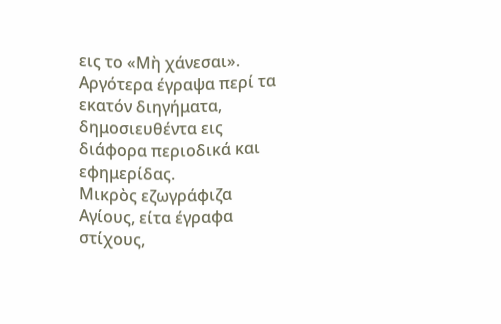εις το «Μὴ χάνεσαι». Αργότερα έγραψα περί τα εκατόν διηγήματα, δημοσιευθέντα εις διάφορα περιοδικά και εφημερίδας.
Μικρὸς εζωγράφιζα Αγίους, είτα έγραφα στίχους,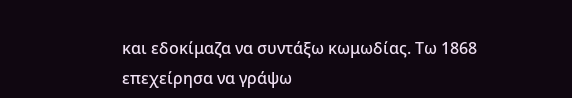και εδοκίμαζα να συντάξω κωμωδίας. Τω 1868 επεχείρησα να γράψω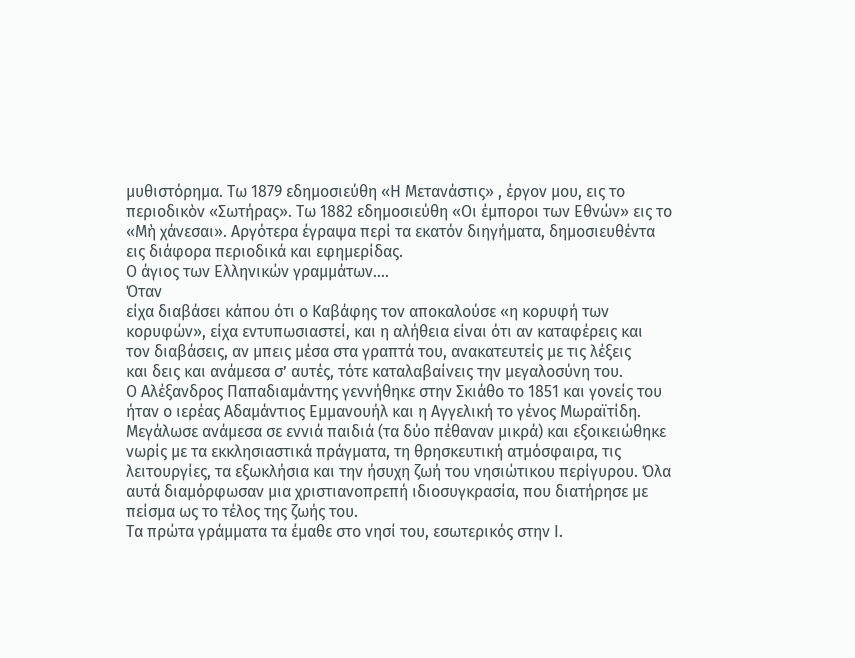μυθιστόρημα. Τω 1879 εδημοσιεύθη «Η Μετανάστις» , έργον μου, εις το περιοδικὸν «Σωτήρας». Τω 1882 εδημοσιεύθη «Οι έμποροι των Εθνών» εις το «Μὴ χάνεσαι». Αργότερα έγραψα περί τα εκατόν διηγήματα, δημοσιευθέντα εις διάφορα περιοδικά και εφημερίδας.
Ο άγιος των Ελληνικών γραμμάτων….
Όταν
είχα διαβάσει κάπου ότι ο Καβάφης τον αποκαλούσε «η κορυφή των
κορυφών», είχα εντυπωσιαστεί, και η αλήθεια είναι ότι αν καταφέρεις και
τον διαβάσεις, αν μπεις μέσα στα γραπτά του, ανακατευτείς με τις λέξεις
και δεις και ανάμεσα σ’ αυτές, τότε καταλαβαίνεις την μεγαλοσύνη του.
Ο Αλέξανδρος Παπαδιαμάντης γεννήθηκε στην Σκιάθο το 1851 και γονείς του ήταν ο ιερέας Αδαμάντιος Εμμανουήλ και η Αγγελική το γένος Μωραϊτίδη. Μεγάλωσε ανάμεσα σε εννιά παιδιά (τα δύο πέθαναν μικρά) και εξοικειώθηκε νωρίς με τα εκκλησιαστικά πράγματα, τη θρησκευτική ατμόσφαιρα, τις λειτουργίες, τα εξωκλήσια και την ήσυχη ζωή του νησιώτικου περίγυρου. Όλα αυτά διαμόρφωσαν μια χριστιανοπρεπή ιδιοσυγκρασία, που διατήρησε με πείσμα ως το τέλος της ζωής του.
Τα πρώτα γράμματα τα έμαθε στο νησί του, εσωτερικός στην Ι.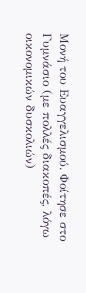Μονή του Ευαγγελισμού. Φοίτησε στο Γυμνάσιο (με πολλές διακοπές, λόγω οικονομικών δυσκολιών)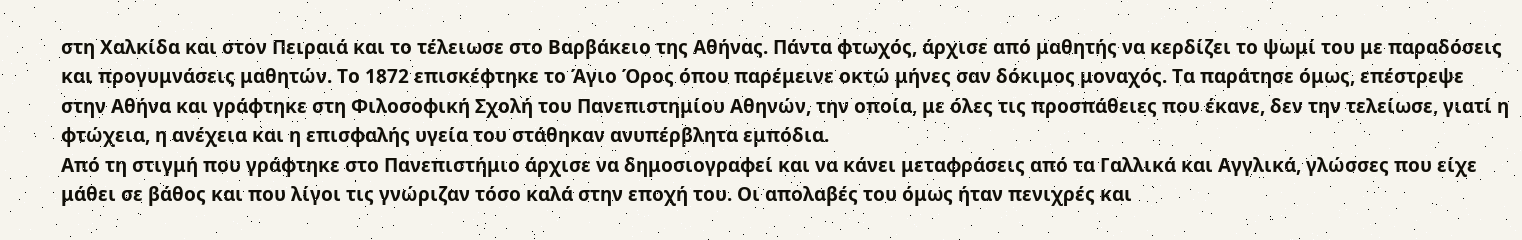στη Χαλκίδα και στον Πειραιά και το τέλειωσε στο Βαρβάκειο της Αθήνας. Πάντα φτωχός, άρχισε από μαθητής να κερδίζει το ψωμί του με παραδόσεις και προγυμνάσεις μαθητών. Το 1872 επισκέφτηκε το Άγιο Όρος όπου παρέμεινε οκτώ μήνες σαν δόκιμος μοναχός. Τα παράτησε όμως, επέστρεψε στην Αθήνα και γράφτηκε στη Φιλοσοφική Σχολή του Πανεπιστημίου Αθηνών, την οποία, με όλες τις προσπάθειες που έκανε, δεν την τελείωσε, γιατί η φτώχεια, η ανέχεια και η επισφαλής υγεία του στάθηκαν ανυπέρβλητα εμπόδια.
Από τη στιγμή που γράφτηκε στο Πανεπιστήμιο άρχισε να δημοσιογραφεί και να κάνει μεταφράσεις από τα Γαλλικά και Αγγλικά, γλώσσες που είχε μάθει σε βάθος και που λίγοι τις γνώριζαν τόσο καλά στην εποχή του. Οι απολαβές του όμως ήταν πενιχρές και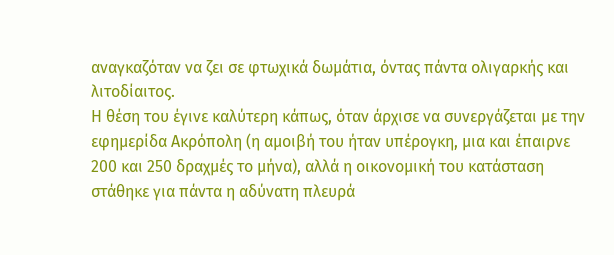αναγκαζόταν να ζει σε φτωχικά δωμάτια, όντας πάντα ολιγαρκής και λιτοδίαιτος.
Η θέση του έγινε καλύτερη κάπως, όταν άρχισε να συνεργάζεται με την εφημερίδα Ακρόπολη (η αμοιβή του ήταν υπέρογκη, μια και έπαιρνε 200 και 250 δραχμές το μήνα), αλλά η οικονομική του κατάσταση στάθηκε για πάντα η αδύνατη πλευρά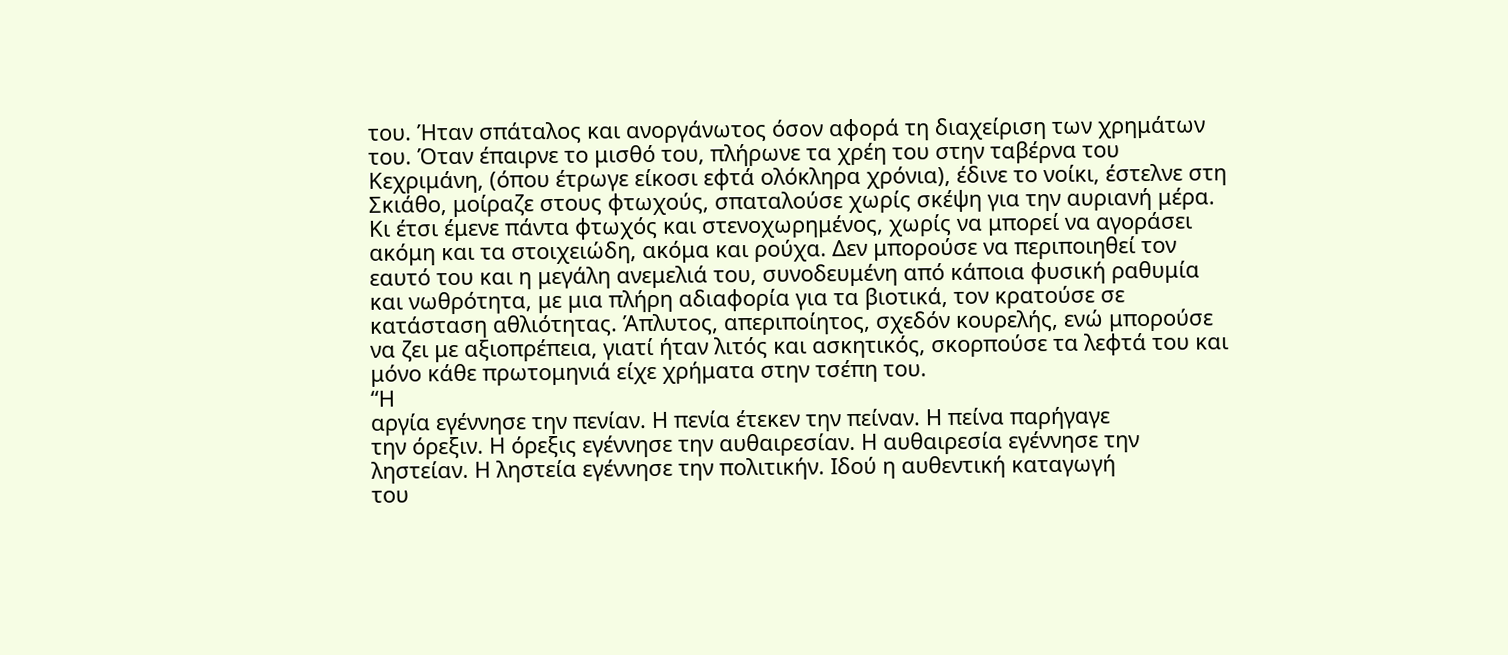του. Ήταν σπάταλος και ανοργάνωτος όσον αφορά τη διαχείριση των χρημάτων του. Όταν έπαιρνε το μισθό του, πλήρωνε τα χρέη του στην ταβέρνα του Κεχριμάνη, (όπου έτρωγε είκοσι εφτά ολόκληρα χρόνια), έδινε το νοίκι, έστελνε στη Σκιάθο, μοίραζε στους φτωχούς, σπαταλούσε χωρίς σκέψη για την αυριανή μέρα. Κι έτσι έμενε πάντα φτωχός και στενοχωρημένος, χωρίς να μπορεί να αγοράσει ακόμη και τα στοιχειώδη, ακόμα και ρούχα. Δεν μπορούσε να περιποιηθεί τον εαυτό του και η μεγάλη ανεμελιά του, συνοδευμένη από κάποια φυσική ραθυμία και νωθρότητα, με μια πλήρη αδιαφορία για τα βιοτικά, τον κρατούσε σε κατάσταση αθλιότητας. Άπλυτος, απεριποίητος, σχεδόν κουρελής, ενώ μπορούσε να ζει με αξιοπρέπεια, γιατί ήταν λιτός και ασκητικός, σκορπούσε τα λεφτά του και μόνο κάθε πρωτομηνιά είχε χρήματα στην τσέπη του.
“Η
αργία εγέννησε την πενίαν. Η πενία έτεκεν την πείναν. Η πείνα παρήγαγε
την όρεξιν. Η όρεξις εγέννησε την αυθαιρεσίαν. Η αυθαιρεσία εγέννησε την
ληστείαν. Η ληστεία εγέννησε την πολιτικήν. Ιδού η αυθεντική καταγωγή
του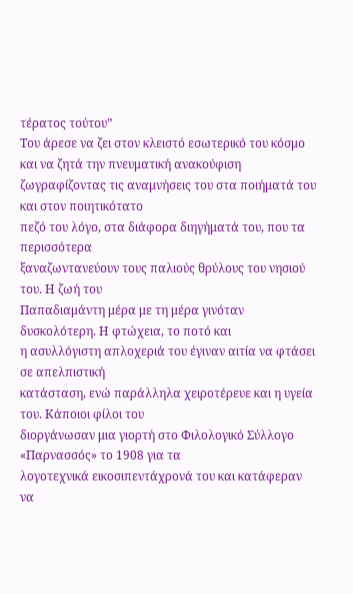τέρατος τούτου”
Του άρεσε να ζει στον κλειστό εσωτερικό του κόσμο και να ζητά την πνευματική ανακούφιση
ζωγραφίζοντας τις αναμνήσεις του στα ποιήματά του και στον ποιητικότατο
πεζό του λόγο, στα διάφορα διηγήματά του, που τα περισσότερα
ξαναζωντανεύουν τους παλιούς θρύλους του νησιού του. Η ζωή του
Παπαδιαμάντη μέρα με τη μέρα γινόταν δυσκολότερη. Η φτώχεια, το ποτό και
η ασυλλόγιστη απλοχεριά του έγιναν αιτία να φτάσει σε απελπιστική
κατάσταση, ενώ παράλληλα χειροτέρευε και η υγεία του. Κάποιοι φίλοι του
διοργάνωσαν μια γιορτή στο Φιλολογικό Σύλλογο «Παρνασσός» το 1908 για τα
λογοτεχνικά εικοσιπεντάχρονά του και κατάφεραν να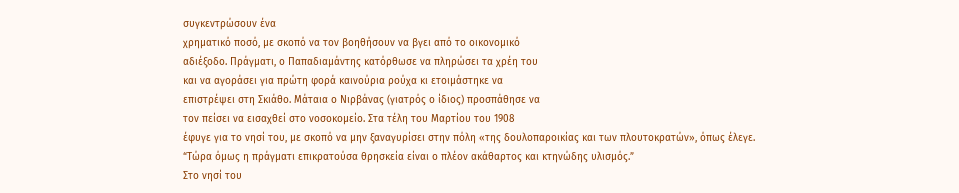συγκεντρώσουν ένα
χρηματικό ποσό, με σκοπό να τον βοηθήσουν να βγει από το οικονομικό
αδιέξοδο. Πράγματι, ο Παπαδιαμάντης κατόρθωσε να πληρώσει τα χρέη του
και να αγοράσει για πρώτη φορά καινούρια ρούχα κι ετοιμάστηκε να
επιστρέψει στη Σκιάθο. Μάταια ο Νιρβάνας (γιατρός ο ίδιος) προσπάθησε να
τον πείσει να εισαχθεί στο νοσοκομείο. Στα τέλη του Μαρτίου του 1908
έφυγε για το νησί του, με σκοπό να μην ξαναγυρίσει στην πόλη «της δουλοπαροικίας και των πλουτοκρατών», όπως έλεγε.
“Τώρα όμως η πράγματι επικρατούσα θρησκεία είναι ο πλέον ακάθαρτος και κτηνώδης υλισμός.”
Στο νησί του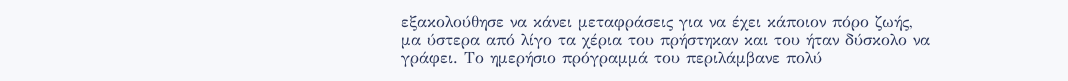εξακολούθησε να κάνει μεταφράσεις για να έχει κάποιον πόρο ζωής,
μα ύστερα από λίγο τα χέρια του πρήστηκαν και του ήταν δύσκολο να
γράφει. Το ημερήσιο πρόγραμμά του περιλάμβανε πολύ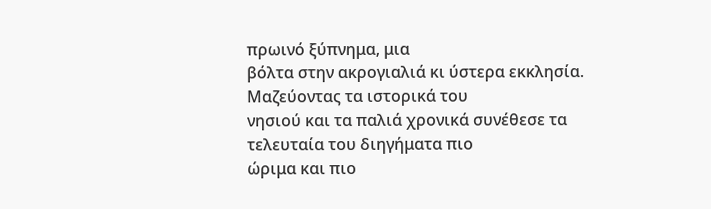πρωινό ξύπνημα, μια
βόλτα στην ακρογιαλιά κι ύστερα εκκλησία. Μαζεύοντας τα ιστορικά του
νησιού και τα παλιά χρονικά συνέθεσε τα τελευταία του διηγήματα πιο
ώριμα και πιο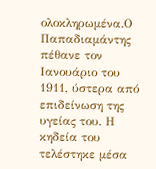ολοκληρωμένα.Ο Παπαδιαμάντης πέθανε τον Ιανουάριο του 1911, ύστερα από επιδείνωση της υγείας του. Η κηδεία του τελέστηκε μέσα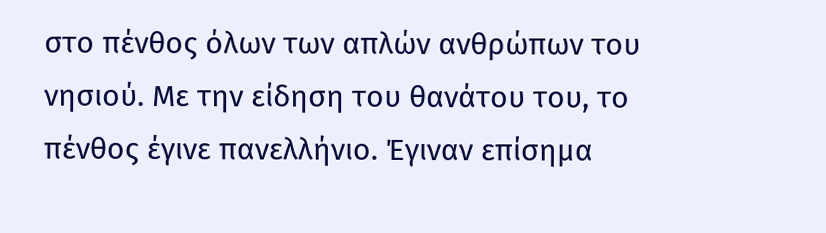στο πένθος όλων των απλών ανθρώπων του νησιού. Με την είδηση του θανάτου του, το πένθος έγινε πανελλήνιο. Έγιναν επίσημα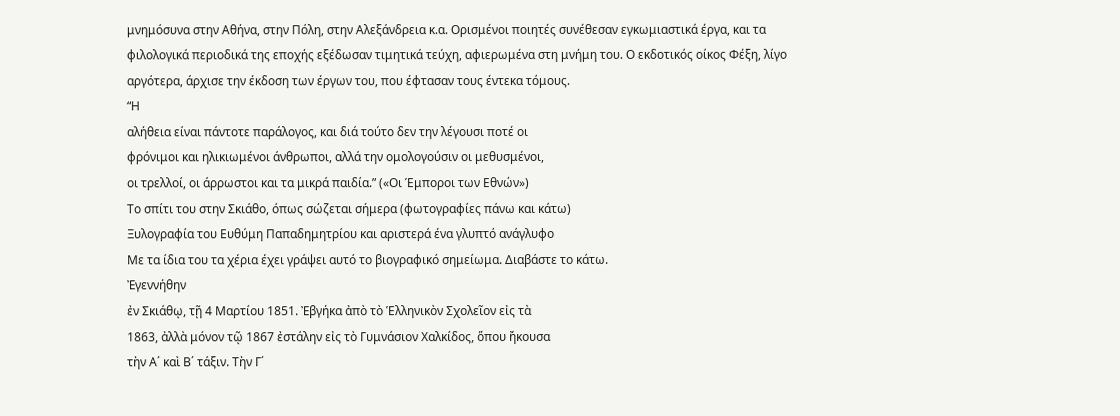μνημόσυνα στην Αθήνα, στην Πόλη, στην Αλεξάνδρεια κ.α. Ορισμένοι ποιητές συνέθεσαν εγκωμιαστικά έργα, και τα φιλολογικά περιοδικά της εποχής εξέδωσαν τιμητικά τεύχη, αφιερωμένα στη μνήμη του. Ο εκδοτικός οίκος Φέξη, λίγο αργότερα, άρχισε την έκδοση των έργων του, που έφτασαν τους έντεκα τόμους.
“Η
αλήθεια είναι πάντοτε παράλογος, και διά τούτο δεν την λέγουσι ποτέ οι
φρόνιμοι και ηλικιωμένοι άνθρωποι, αλλά την ομολογούσιν οι μεθυσμένοι,
οι τρελλοί, οι άρρωστοι και τα μικρά παιδία.” («Οι Έμποροι των Εθνών»)
Το σπίτι του στην Σκιάθο, όπως σώζεται σήμερα (φωτογραφίες πάνω και κάτω)
Ξυλογραφία του Ευθύμη Παπαδημητρίου και αριστερά ένα γλυπτό ανάγλυφο
Με τα ίδια του τα χέρια έχει γράψει αυτό το βιογραφικό σημείωμα. Διαβάστε το κάτω.
Ἐγεννήθην
ἐν Σκιάθῳ, τῇ 4 Μαρτίου 1851. Ἐβγήκα ἀπὸ τὸ Ἑλληνικὸν Σχολεῖον εἰς τὰ
1863, ἀλλὰ μόνον τῷ 1867 ἐστάλην εἰς τὸ Γυμνάσιον Χαλκίδος, ὅπου ἤκουσα
τὴν Α΄ καὶ Β΄ τάξιν. Τὴν Γ΄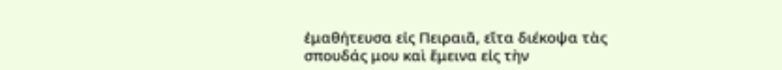ἐμαθήτευσα εἰς Πειραιᾶ, εἴτα διέκοψα τὰς
σπουδάς μου καὶ ἔμεινα εἰς τὴν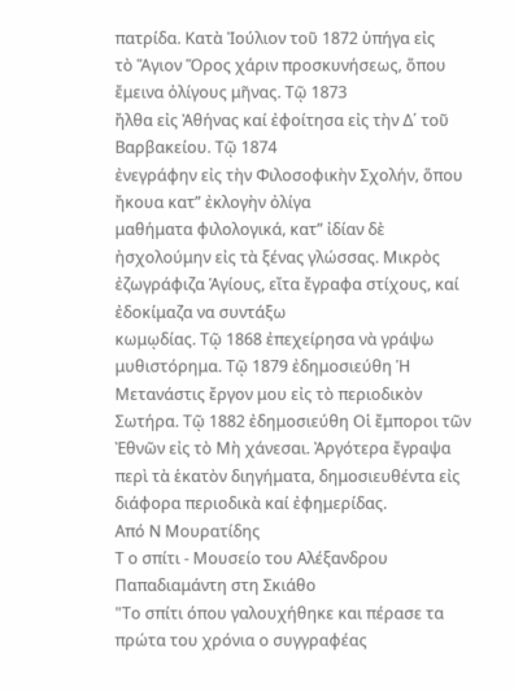πατρίδα. Κατὰ Ἰούλιον τοῦ 1872 ὑπήγα εἰς
τὸ Ἅγιον Ὅρος χάριν προσκυνήσεως, ὅπου ἔμεινα ὀλίγους μῆνας. Τῷ 1873
ἤλθα εἰς Ἀθήνας καί ἐφοίτησα εἰς τὴν Δ΄ τοῦ Βαρβακείου. Τῷ 1874
ἐνεγράφην εἰς τὴν Φιλοσοφικὴν Σχολήν, ὅπου ἤκουα κατ” ἐκλογὴν ὀλίγα
μαθήματα φιλολογικά, κατ” ἰδίαν δὲ ἠσχολούμην εἰς τὰ ξένας γλώσσας. Μικρὸς
ἐζωγράφιζα Ἁγίους, εἴτα ἔγραφα στίχους, καί ἐδοκίμαζα να συντάξω
κωμῳδίας. Τῷ 1868 ἐπεχείρησα νὰ γράψω μυθιστόρημα. Τῷ 1879 ἐδημοσιεύθη Ἡ Μετανάστις ἔργον μου εἰς τὸ περιοδικὸν Σωτήρα. Τῷ 1882 ἐδημοσιεύθη Οἱ ἔμποροι τῶν Ἐθνῶν εἰς τὸ Μὴ χάνεσαι. Ἀργότερα ἔγραψα περὶ τὰ ἑκατὸν διηγήματα, δημοσιευθέντα εἰς διάφορα περιοδικὰ καί ἐφημερίδας.
Από Ν Μουρατίδης
Τ ο σπίτι - Μουσείο του Αλέξανδρου Παπαδιαμάντη στη Σκιάθο
"Το σπίτι όπου γαλουχήθηκε και πέρασε τα πρώτα του χρόνια ο συγγραφέας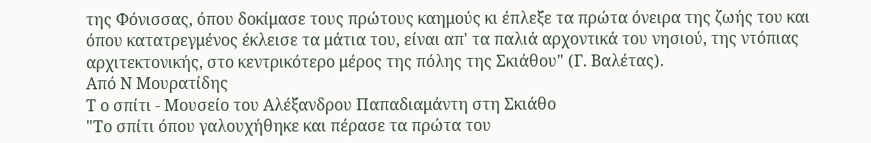της Φόνισσας, όπου δοκίμασε τους πρώτους καημούς κι έπλεξε τα πρώτα όνειρα της ζωής του και όπου κατατρεγμένος έκλεισε τα μάτια του, είναι απ' τα παλιά αρχοντικά του νησιού, της ντόπιας αρχιτεκτονικής, στο κεντρικότερο μέρος της πόλης της Σκιάθου" (Γ. Βαλέτας).
Από Ν Μουρατίδης
Τ ο σπίτι - Μουσείο του Αλέξανδρου Παπαδιαμάντη στη Σκιάθο
"Το σπίτι όπου γαλουχήθηκε και πέρασε τα πρώτα του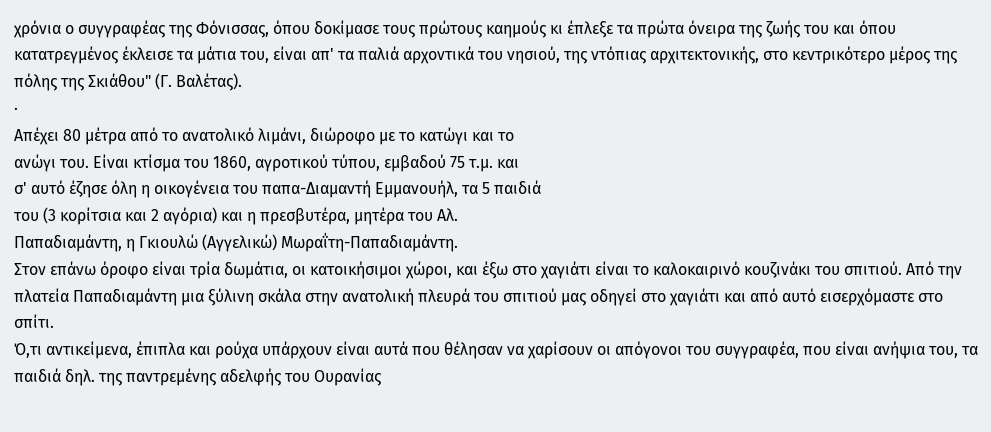χρόνια ο συγγραφέας της Φόνισσας, όπου δοκίμασε τους πρώτους καημούς κι έπλεξε τα πρώτα όνειρα της ζωής του και όπου κατατρεγμένος έκλεισε τα μάτια του, είναι απ' τα παλιά αρχοντικά του νησιού, της ντόπιας αρχιτεκτονικής, στο κεντρικότερο μέρος της πόλης της Σκιάθου" (Γ. Βαλέτας).
·
Απέχει 80 μέτρα από το ανατολικό λιμάνι, διώροφο με το κατώγι και το
ανώγι του. Είναι κτίσμα του 1860, αγροτικού τύπου, εμβαδού 75 τ.μ. και
σ' αυτό έζησε όλη η οικογένεια του παπα-Διαμαντή Εμμανουήλ, τα 5 παιδιά
του (3 κορίτσια και 2 αγόρια) και η πρεσβυτέρα, μητέρα του Αλ.
Παπαδιαμάντη, η Γκιουλώ (Αγγελικώ) Μωραΐτη-Παπαδιαμάντη.
Στον επάνω όροφο είναι τρία δωμάτια, οι κατοικήσιμοι χώροι, και έξω στο χαγιάτι είναι το καλοκαιρινό κουζινάκι του σπιτιού. Από την πλατεία Παπαδιαμάντη μια ξύλινη σκάλα στην ανατολική πλευρά του σπιτιού μας οδηγεί στο χαγιάτι και από αυτό εισερχόμαστε στο σπίτι.
Ό,τι αντικείμενα, έπιπλα και ρούχα υπάρχουν είναι αυτά που θέλησαν να χαρίσουν οι απόγονοι του συγγραφέα, που είναι ανήψια του, τα παιδιά δηλ. της παντρεμένης αδελφής του Ουρανίας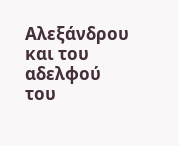Αλεξάνδρου και του αδελφού του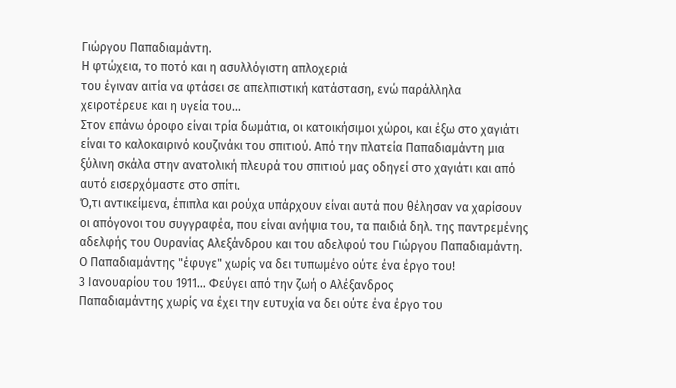Γιώργου Παπαδιαμάντη.
Η φτώχεια, το ποτό και η ασυλλόγιστη απλοχεριά
του έγιναν αιτία να φτάσει σε απελπιστική κατάσταση, ενώ παράλληλα
χειροτέρευε και η υγεία του...
Στον επάνω όροφο είναι τρία δωμάτια, οι κατοικήσιμοι χώροι, και έξω στο χαγιάτι είναι το καλοκαιρινό κουζινάκι του σπιτιού. Από την πλατεία Παπαδιαμάντη μια ξύλινη σκάλα στην ανατολική πλευρά του σπιτιού μας οδηγεί στο χαγιάτι και από αυτό εισερχόμαστε στο σπίτι.
Ό,τι αντικείμενα, έπιπλα και ρούχα υπάρχουν είναι αυτά που θέλησαν να χαρίσουν οι απόγονοι του συγγραφέα, που είναι ανήψια του, τα παιδιά δηλ. της παντρεμένης αδελφής του Ουρανίας Αλεξάνδρου και του αδελφού του Γιώργου Παπαδιαμάντη.
Ο Παπαδιαμάντης "έφυγε" χωρίς να δει τυπωμένο ούτε ένα έργο του!
3 Ιανουαρίου του 1911… Φεύγει από την ζωή ο Αλέξανδρος
Παπαδιαμάντης χωρίς να έχει την ευτυχία να δει ούτε ένα έργο του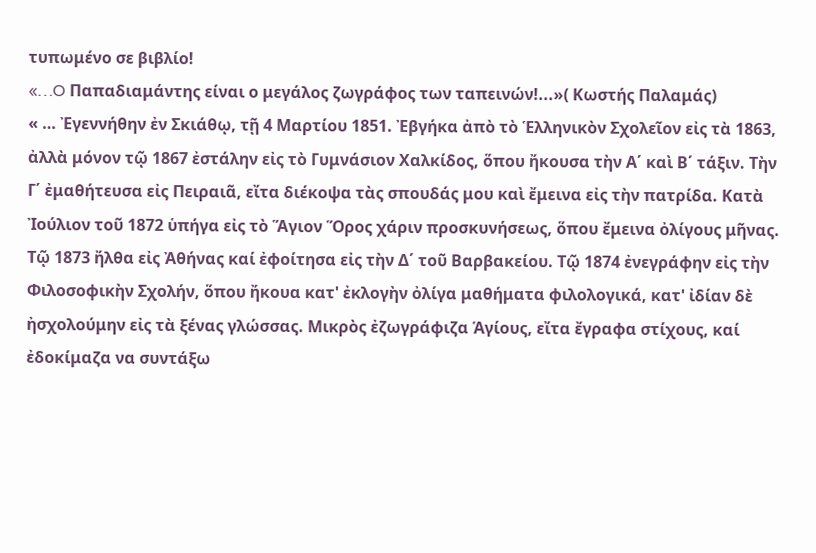τυπωμένο σε βιβλίο!
«…O Παπαδιαμάντης είναι ο μεγάλος ζωγράφος των ταπεινών!...»( Κωστής Παλαμάς)
« … Ἐγεννήθην ἐν Σκιάθῳ, τῇ 4 Μαρτίου 1851. Ἐβγήκα ἀπὸ τὸ Ἑλληνικὸν Σχολεῖον εἰς τὰ 1863, ἀλλὰ μόνον τῷ 1867 ἐστάλην εἰς τὸ Γυμνάσιον Χαλκίδος, ὅπου ἤκουσα τὴν Α΄ καὶ Β΄ τάξιν. Τὴν Γ΄ ἐμαθήτευσα εἰς Πειραιᾶ, εἴτα διέκοψα τὰς σπουδάς μου καὶ ἔμεινα εἰς τὴν πατρίδα. Κατὰ Ἰούλιον τοῦ 1872 ὑπήγα εἰς τὸ Ἅγιον Ὅρος χάριν προσκυνήσεως, ὅπου ἔμεινα ὀλίγους μῆνας. Τῷ 1873 ἤλθα εἰς Ἀθήνας καί ἐφοίτησα εἰς τὴν Δ΄ τοῦ Βαρβακείου. Τῷ 1874 ἐνεγράφην εἰς τὴν Φιλοσοφικὴν Σχολήν, ὅπου ἤκουα κατ' ἐκλογὴν ὀλίγα μαθήματα φιλολογικά, κατ' ἰδίαν δὲ ἠσχολούμην εἰς τὰ ξένας γλώσσας. Μικρὸς ἐζωγράφιζα Ἁγίους, εἴτα ἔγραφα στίχους, καί ἐδοκίμαζα να συντάξω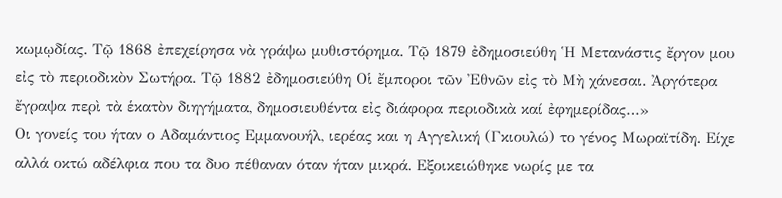κωμῳδίας. Τῷ 1868 ἐπεχείρησα νὰ γράψω μυθιστόρημα. Τῷ 1879 ἐδημοσιεύθη Ἡ Μετανάστις ἔργον μου εἰς τὸ περιοδικὸν Σωτήρα. Τῷ 1882 ἐδημοσιεύθη Οἱ ἔμποροι τῶν Ἐθνῶν εἰς τὸ Μὴ χάνεσαι. Ἀργότερα ἔγραψα περὶ τὰ ἑκατὸν διηγήματα, δημοσιευθέντα εἰς διάφορα περιοδικὰ καί ἐφημερίδας…»
Οι γονείς του ήταν ο Αδαμάντιος Εμμανουήλ, ιερέας και η Αγγελική (Γκιουλώ) το γένος Μωραϊτίδη. Είχε αλλά οκτώ αδέλφια που τα δυο πέθαναν όταν ήταν μικρά. Εξοικειώθηκε νωρίς με τα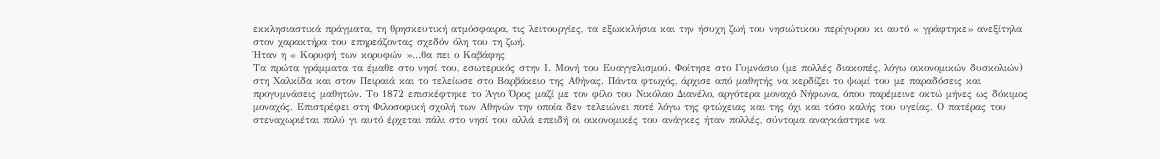εκκλησιαστικά πράγματα, τη θρησκευτική ατμόσφαιρα, τις λειτουργίες, τα εξωκκλήσια και την ήσυχη ζωή του νησιώτικου περίγυρου κι αυτό « γράφτηκε» ανεξίτηλα στον χαρακτήρα του επηρεάζοντας σχεδόν όλη του τη ζωή.
Ήταν η « Κορυφή των κορυφών »…θα πει ο Καβάφης
Τα πρώτα γράμματα τα έμαθε στο νησί του, εσωτερικός στην Ι. Μονή του Ευαγγελισμού. Φοίτησε στο Γυμνάσιο (με πολλές διακοπές, λόγω οικονομικών δυσκολιών) στη Χαλκίδα και στον Πειραιά και το τελείωσε στο Βαρβάκειο της Αθήνας. Πάντα φτωχός, άρχισε από μαθητής να κερδίζει το ψωμί του με παραδόσεις και προγυμνάσεις μαθητών. Το 1872 επισκέφτηκε το Άγιο Όρος μαζί με τον φίλο του Νικόλαο Διανέλο, αργότερα μοναχό Νήφωνα, όπου παρέμεινε οκτώ μήνες ως δόκιμος μοναχός. Επιστρέφει στη Φιλοσοφική σχολή των Αθηνών την οποία δεν τελειώνει ποτέ λόγω της φτώχειας και της όχι και τόσο καλής του υγείας. Ο πατέρας του στεναχωριέται πολύ γι αυτό έρχεται πάλι στο νησί του αλλά επειδή οι οικονομικές του ανάγκες ήταν πολλές, σύντομα αναγκάστηκε να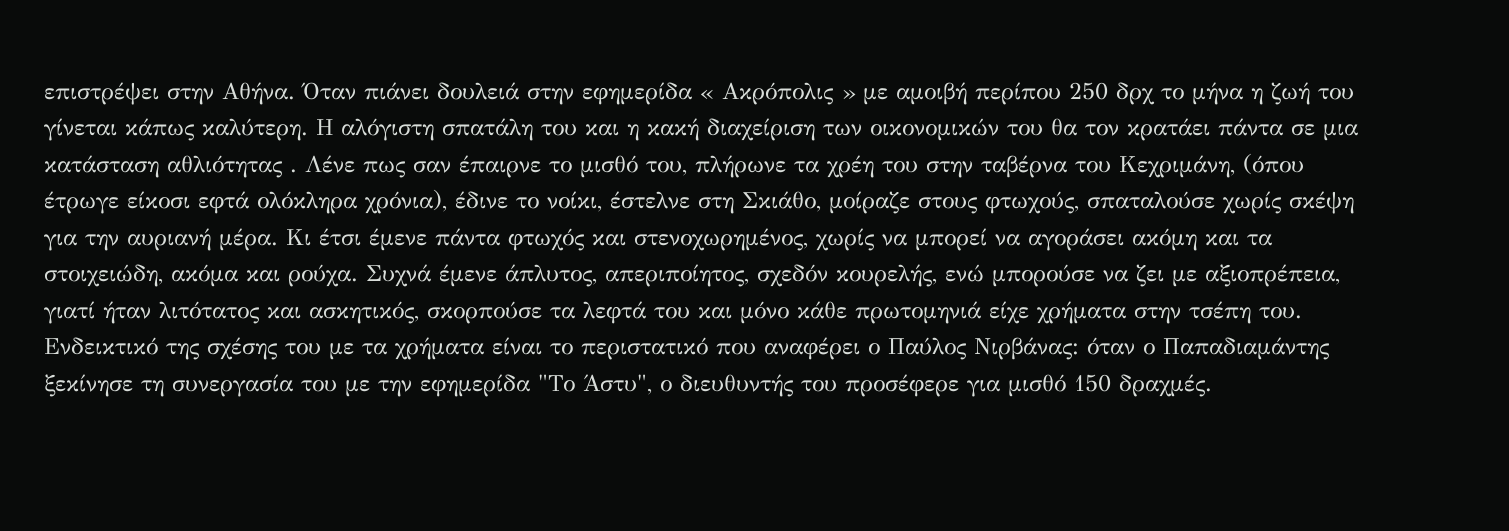επιστρέψει στην Αθήνα. Όταν πιάνει δουλειά στην εφημερίδα « Ακρόπολις » με αμοιβή περίπου 250 δρχ το μήνα η ζωή του γίνεται κάπως καλύτερη. Η αλόγιστη σπατάλη του και η κακή διαχείριση των οικονομικών του θα τον κρατάει πάντα σε μια κατάσταση αθλιότητας . Λένε πως σαν έπαιρνε το μισθό του, πλήρωνε τα χρέη του στην ταβέρνα του Κεχριμάνη, (όπου έτρωγε είκοσι εφτά ολόκληρα χρόνια), έδινε το νοίκι, έστελνε στη Σκιάθο, μοίραζε στους φτωχούς, σπαταλούσε χωρίς σκέψη για την αυριανή μέρα. Κι έτσι έμενε πάντα φτωχός και στενοχωρημένος, χωρίς να μπορεί να αγοράσει ακόμη και τα στοιχειώδη, ακόμα και ρούχα. Συχνά έμενε άπλυτος, απεριποίητος, σχεδόν κουρελής, ενώ μπορούσε να ζει με αξιοπρέπεια, γιατί ήταν λιτότατος και ασκητικός, σκορπούσε τα λεφτά του και μόνο κάθε πρωτομηνιά είχε χρήματα στην τσέπη του.
Ενδεικτικό της σχέσης του με τα χρήματα είναι το περιστατικό που αναφέρει ο Παύλος Νιρβάνας: όταν ο Παπαδιαμάντης ξεκίνησε τη συνεργασία του με την εφημερίδα "Το Άστυ", ο διευθυντής του προσέφερε για μισθό 150 δραχμές.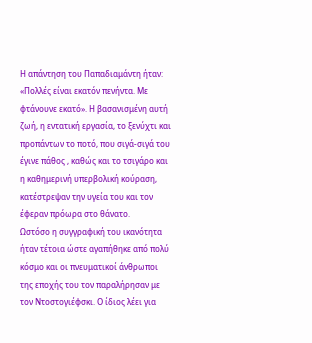Η απάντηση του Παπαδιαμάντη ήταν: «Πολλές είναι εκατόν πενήντα. Με φτάνουνε εκατό». Η βασανισμένη αυτή ζωή, η εντατική εργασία, το ξενύχτι και προπάντων το ποτό, που σιγά-σιγά του έγινε πάθος , καθώς και το τσιγάρο και η καθημερινή υπερβολική κούραση, κατέστρεψαν την υγεία του και τον έφεραν πρόωρα στο θάνατο.
Ωστόσο η συγγραφική του ικανότητα ήταν τέτοια ώστε αγαπήθηκε από πολύ κόσμο και οι πνευματικοί άνθρωποι της εποχής του τον παραλήρησαν με τον Ντοστογιέφσκι. Ο ίδιος λέει για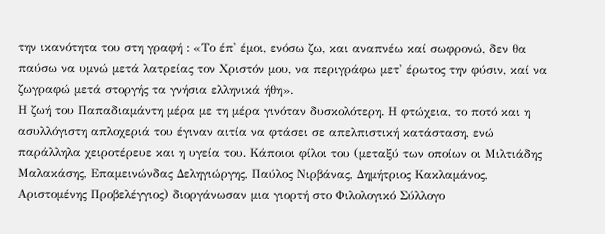την ικανότητα του στη γραφή : «Το έπ' έμοι, ενόσω ζω, και αναπνέω καί σωφρονώ, δεν θα παύσω να υμνώ μετά λατρείας τον Χριστόν μου, να περιγράφω μετ' έρωτος την φύσιν, καί να ζωγραφώ μετά στοργής τα γνήσια ελληνικά ήθη».
Η ζωή του Παπαδιαμάντη μέρα με τη μέρα γινόταν δυσκολότερη. Η φτώχεια, το ποτό και η ασυλλόγιστη απλοχεριά του έγιναν αιτία να φτάσει σε απελπιστική κατάσταση, ενώ παράλληλα χειροτέρευε και η υγεία του. Κάποιοι φίλοι του (μεταξύ των οποίων οι Μιλτιάδης Μαλακάσης, Επαμεινώνδας Δεληγιώργης, Παύλος Νιρβάνας, Δημήτριος Κακλαμάνος, Αριστομένης Προβελέγγιος) διοργάνωσαν μια γιορτή στο Φιλολογικό Σύλλογο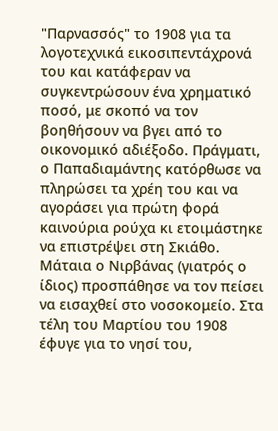"Παρνασσός" το 1908 για τα λογοτεχνικά εικοσιπεντάχρονά του και κατάφεραν να συγκεντρώσουν ένα χρηματικό ποσό, με σκοπό να τον βοηθήσουν να βγει από το οικονομικό αδιέξοδο. Πράγματι, ο Παπαδιαμάντης κατόρθωσε να πληρώσει τα χρέη του και να αγοράσει για πρώτη φορά καινούρια ρούχα κι ετοιμάστηκε να επιστρέψει στη Σκιάθο. Μάταια ο Νιρβάνας (γιατρός ο ίδιος) προσπάθησε να τον πείσει να εισαχθεί στο νοσοκομείο. Στα τέλη του Μαρτίου του 1908 έφυγε για το νησί του,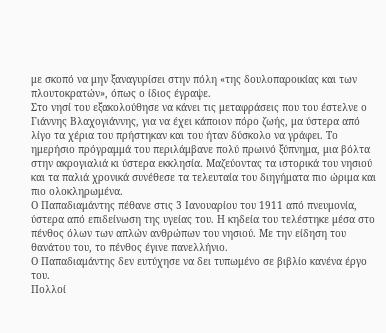με σκοπό να μην ξαναγυρίσει στην πόλη «της δουλοπαροικίας και των πλουτοκρατών», όπως ο ίδιος έγραψε.
Στο νησί του εξακολούθησε να κάνει τις μεταφράσεις που του έστελνε ο Γιάννης Βλαχογιάννης, για να έχει κάποιον πόρο ζωής, μα ύστερα από λίγο τα χέρια του πρήστηκαν και του ήταν δύσκολο να γράφει. Το ημερήσιο πρόγραμμά του περιλάμβανε πολύ πρωινό ξύπνημα, μια βόλτα στην ακρογιαλιά κι ύστερα εκκλησία. Μαζεύοντας τα ιστορικά του νησιού και τα παλιά χρονικά συνέθεσε τα τελευταία του διηγήματα πιο ώριμα και πιο ολοκληρωμένα.
Ο Παπαδιαμάντης πέθανε στις 3 Ιανουαρίου του 1911 από πνευμονία, ύστερα από επιδείνωση της υγείας του. Η κηδεία του τελέστηκε μέσα στο πένθος όλων των απλών ανθρώπων του νησιού. Με την είδηση του θανάτου του, το πένθος έγινε πανελλήνιο.
Ο Παπαδιαμάντης δεν ευτύχησε να δει τυπωμένο σε βιβλίο κανένα έργο του.
Πολλοί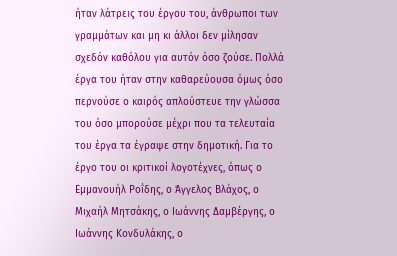ήταν λάτρεις του έργου του, άνθρωποι των γραμμάτων και μη κι άλλοι δεν μίλησαν σχεδόν καθόλου για αυτόν όσο ζούσε. Πολλά έργα του ήταν στην καθαρεύουσα όμως όσο περνούσε ο καιρός απλούστευε την γλώσσα του όσο μπορούσε μέχρι που τα τελευταία του έργα τα έγραψε στην δημοτική. Για το έργο του οι κριτικοί λογοτέχνες, όπως ο Εμμανουήλ Ροΐδης, ο Άγγελος Βλάχος, ο Μιχαήλ Μητσάκης, ο Ιωάννης Δαμβέργης, ο Ιωάννης Κονδυλάκης, ο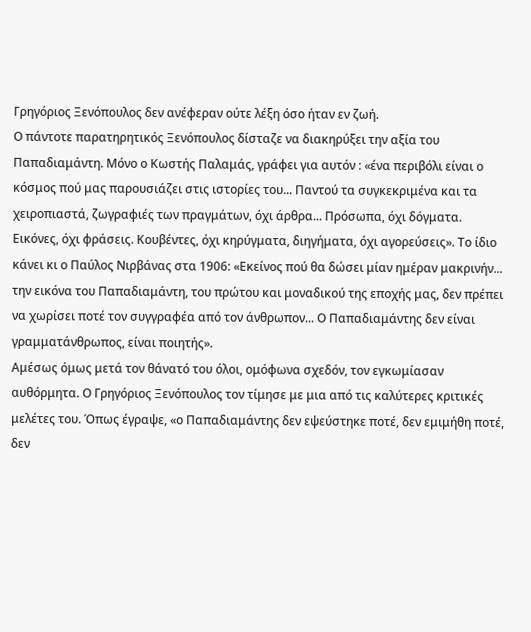Γρηγόριος Ξενόπουλος δεν ανέφεραν ούτε λέξη όσο ήταν εν ζωή.
Ο πάντοτε παρατηρητικός Ξενόπουλος δίσταζε να διακηρύξει την αξία του Παπαδιαμάντη. Μόνο ο Κωστής Παλαμάς, γράφει για αυτόν : «ένα περιβόλι είναι ο κόσμος πού μας παρουσιάζει στις ιστορίες του... Παντού τα συγκεκριμένα και τα χειροπιαστά, ζωγραφιές των πραγμάτων, όχι άρθρα... Πρόσωπα, όχι δόγματα. Εικόνες, όχι φράσεις. Κουβέντες, όχι κηρύγματα, διηγήματα, όχι αγορεύσεις». Το ίδιο κάνει κι ο Παύλος Νιρβάνας στα 1906: «Εκείνος πού θα δώσει μίαν ημέραν μακρινήν... την εικόνα του Παπαδιαμάντη, του πρώτου και μοναδικού της εποχής μας, δεν πρέπει να χωρίσει ποτέ τον συγγραφέα από τον άνθρωπον... Ο Παπαδιαμάντης δεν είναι γραμματάνθρωπος, είναι ποιητής».
Αμέσως όμως μετά τον θάνατό του όλοι, ομόφωνα σχεδόν, τον εγκωμίασαν αυθόρμητα. Ο Γρηγόριος Ξενόπουλος τον τίμησε με μια από τις καλύτερες κριτικές μελέτες του. Όπως έγραψε, «ο Παπαδιαμάντης δεν εψεύστηκε ποτέ, δεν εμιμήθη ποτέ, δεν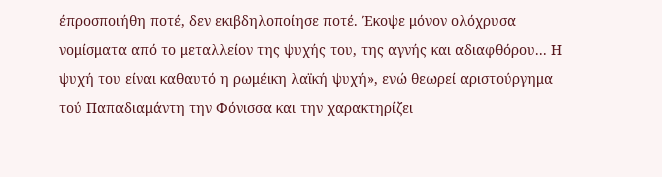έπροσποιήθη ποτέ, δεν εκιβδηλοποίησε ποτέ. Έκοψε μόνον ολόχρυσα νομίσματα από το μεταλλείον της ψυχής του, της αγνής και αδιαφθόρου... Η ψυχή του είναι καθαυτό η ρωμέικη λαϊκή ψυχή», ενώ θεωρεί αριστούργημα τού Παπαδιαμάντη την Φόνισσα και την χαρακτηρίζει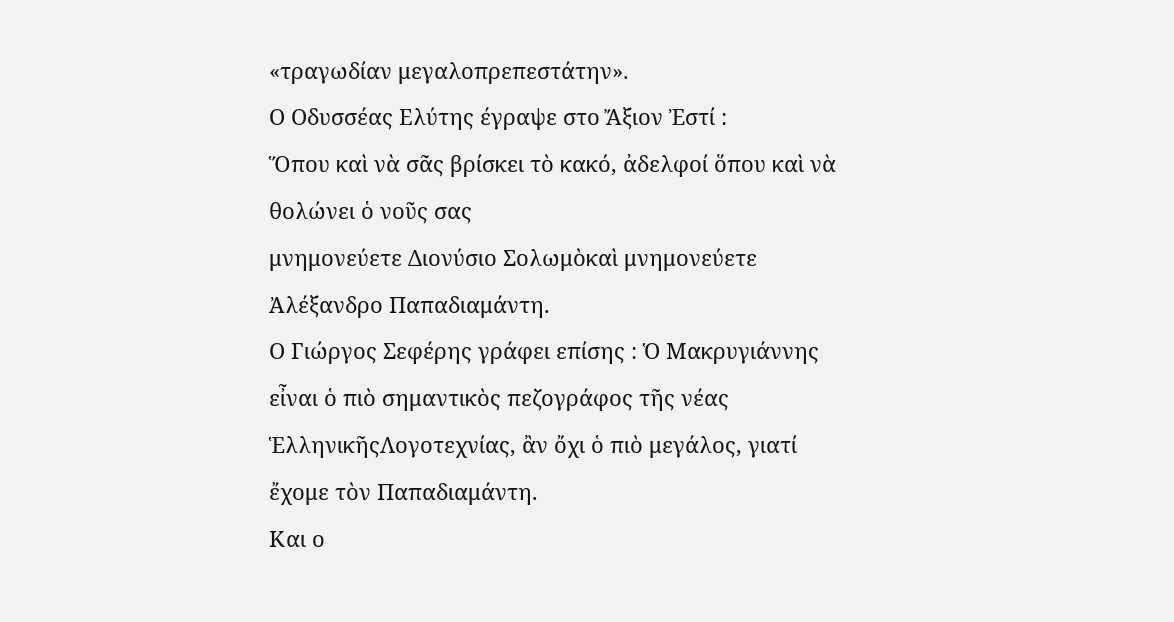«τραγωδίαν μεγαλοπρεπεστάτην».
Ο Οδυσσέας Ελύτης έγραψε στο Ἄξιoν Ἐστί :
Ὅπου καὶ νὰ σᾶς βρίσκει τὸ κακό, ἀδελφοί ὅπου καὶ νὰ θολώνει ὁ νοῦς σας
μνημονεύετε Διονύσιο Σολωμὸκαὶ μνημονεύετε Ἀλέξανδρο Παπαδιαμάντη.
Ο Γιώργος Σεφέρης γράφει επίσης : Ὁ Μακρυγιάννης εἶναι ὁ πιὸ σημαντικὸς πεζογράφος τῆς νέας ἙλληνικῆςΛογοτεχνίας, ἂν ὄχι ὁ πιὸ μεγάλος, γιατί ἔχομε τὸν Παπαδιαμάντη.
Και ο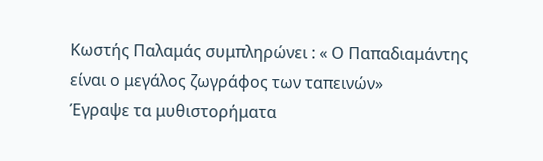Κωστής Παλαμάς συμπληρώνει : « Ο Παπαδιαμάντης είναι ο μεγάλος ζωγράφος των ταπεινών»
Έγραψε τα μυθιστορήματα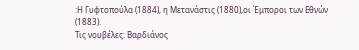:Η Γυφτοπούλα (1884), η Μετανάστις (1880),οι Έμποροι των Εθνών (1883).
Τις νουβέλες: Βαρδιάνος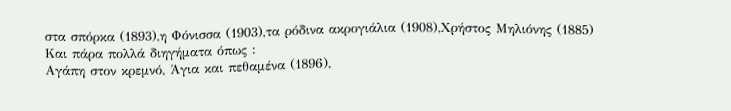στα σπόρκα (1893),η Φόνισσα (1903),τα ρόδινα ακρογιάλια (1908),Χρήστος Μηλιόνης (1885)
Και πάρα πολλά διηγήματα όπως :
Αγάπη στον κρεμνό, Άγια και πεθαμένα (1896),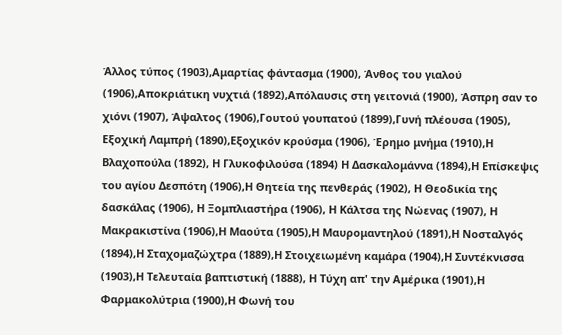Άλλος τύπος (1903),Αμαρτίας φάντασμα (1900), Άνθος του γιαλού (1906),Αποκριάτικη νυχτιά (1892),Απόλαυσις στη γειτονιά (1900), Άσπρη σαν το χιόνι (1907), Άψαλτος (1906),Γουτού γουπατού (1899),Γυνή πλέουσα (1905), Εξοχική Λαμπρή (1890),Εξοχικόν κρούσμα (1906), Έρημο μνήμα (1910),Η Βλαχοπούλα (1892), Η Γλυκοφιλούσα (1894) Η Δασκαλομάννα (1894),Η Επίσκεψις του αγίου Δεσπότη (1906),Η Θητεία της πενθεράς (1902), Η Θεοδικία της δασκάλας (1906), Η Ξομπλιαστήρα (1906), Η Κάλτσα της Νώενας (1907), Η Μακρακιστίνα (1906),Η Μαούτα (1905),Η Μαυρομαντηλού (1891),Η Νοσταλγός (1894),Η Σταχομαζώχτρα (1889),Η Στοιχειωμένη καμάρα (1904),Η Συντέκνισσα (1903),Η Τελευταία βαπτιστική (1888), Η Τύχη απ' την Αμέρικα (1901),Η Φαρμακολύτρια (1900),Η Φωνή του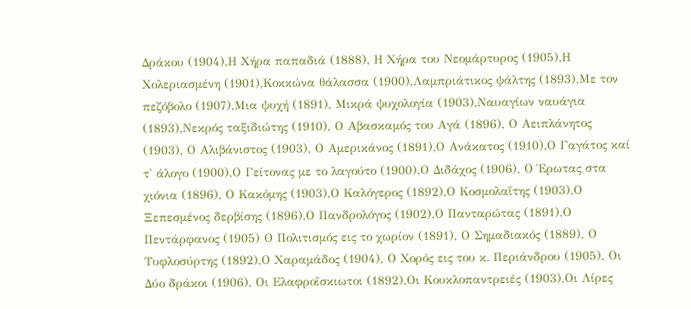Δράκου (1904),Η Χήρα παπαδιά (1888), Η Χήρα του Νεομάρτυρος (1905),Η Χολεριασμένη (1901),Κοκκώνα θάλασσα (1900),Λαμπριάτικος ψάλτης (1893),Με τον πεζόβολο (1907),Μια ψυχή (1891), Μικρά ψυχολογία (1903),Ναυαγίων ναυάγια (1893),Νεκρός ταξιδιώτης (1910), Ο Αβασκαμός του Αγά (1896), Ο Αειπλάνητος (1903), Ο Αλιβάνιστος (1903), Ο Αμερικάνος (1891),Ο Ανάκατος (1910),Ο Γαγάτος καί τ' άλογο (1900),Ο Γείτονας με το λαγούτο (1900),Ο Διδάχος (1906), Ο Έρωτας στα χιόνια (1896), Ο Κακόμης (1903),Ο Καλόγερος (1892),Ο Κοσμολαΐτης (1903),Ο Ξεπεσμένος δερβίσης (1896),Ο Πανδρολόγος (1902),Ο Πανταρώτας (1891),Ο Πεντάρφανος (1905) Ο Πολιτισμός εις το χωρίον (1891), Ο Σημαδιακός (1889), Ο Τυφλοσύρτης (1892),Ο Χαραμάδος (1904), Ο Χορός εις του κ. Περιάνδρου (1905), Οι Δύο δράκοι (1906), Οι Ελαφροΐσκιωτοι (1892),Οι Κουκλοπαντρειές (1903),Οι Λίρες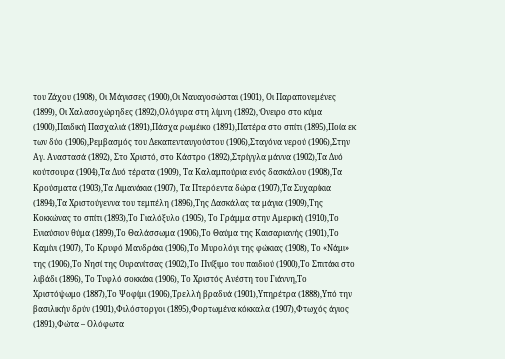του Ζάχου (1908), Οι Μάγισσες (1900),Οι Ναυαγοσώσται (1901), Οι Παραπονεμένες (1899), Οι Χαλασοχώρηδες (1892),Ολόγυρα στη λίμνη (1892), Όνειρο στο κύμα (1900),Παιδική Πασχαλιά (1891),Πάσχα ρωμέικο (1891),Πατέρα στο σπίτι (1895),Ποία εκ των δύο (1906),Ρεμβασμός του Δεκαπενταυγούστου (1906),Σταγόνα νερού (1906),Στην Αγ. Αναστασά (1892), Στο Χριστό, στο Κάστρο (1892),Στρίγγλα μάννα (1902),Τα Δυό κούτσουρα (1904),Τα Δυό τέρατα (1909), Τα Καλαμπούρια ενός δασκάλου (1908),Τα Κρούσματα (1903),Τα Λιμανάκια (1907), Τα Πτερόεντα δώρα (1907),Τα Συχαρίκια (1894),Τα Χριστούγεννα του τεμπέλη (1896),Της Δασκάλας τα μάγια (1909),Της Κοκκώνας το σπίτι (1893),Το Γιαλόξυλο (1905), Το Γράμμα στην Αμερική (1910),Το Ενιαύσιον θύμα (1899),Το Θαλάσσωμα (1906),Το Θαύμα της Καισαριανής (1901),Το Καμίνι (1907), Το Κρυφό Μανδράκι (1906),Το Μυρολόγι της φώκιας (1908), Το «Νάμι» της (1906),Το Νησί της Ουρανίτσας (1902),Το Πνίξιμο του παιδιού (1900),Το Σπιτάκι στο λιβάδι (1896), Το Τυφλό σοκκάκι (1906), Το Χριστός Ανέστη του Γιάννη,Το Χριστόψωμο (1887),Το Ψοφίμι (1906),Τρελλή βραδυά (1901),Υπηρέτρα (1888),Υπό την βασιλικήν δρύν (1901),Φιλόστοργοι (1895),Φορτωμένα κόκκαλα (1907),Φτωχός άγιος (1891),Φώτα – Ολόφωτα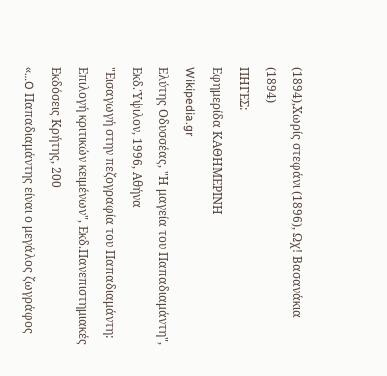(1894),Χωρίς στεφάνι (1896), Ωχ! Βασανάκια (1894)
ΠΗΓΕΣ:
Εφημερίδα ΚΑΘΗΜΕΡΙΝΗ
Wikipedia.gr
Ελύτης Οδυσσέας, "Η μαγεία του Παπαδιαμάντη", Εκδ.Ύψιλον, 1996, Αθήνα
"Εισαγωγή στην πεζογραφία του Παπαδιαμάντη: Επιλογή κριτικών κειμένων", Εκδ.Πανεπιστημιακές Εκδόσεις Κρήτης, 200
«…O Παπαδιαμάντης είναι ο μεγάλος ζωγράφος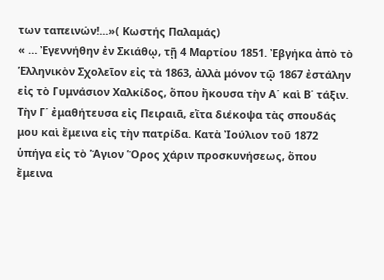των ταπεινών!...»( Κωστής Παλαμάς)
« … Ἐγεννήθην ἐν Σκιάθῳ, τῇ 4 Μαρτίου 1851. Ἐβγήκα ἀπὸ τὸ Ἑλληνικὸν Σχολεῖον εἰς τὰ 1863, ἀλλὰ μόνον τῷ 1867 ἐστάλην εἰς τὸ Γυμνάσιον Χαλκίδος, ὅπου ἤκουσα τὴν Α΄ καὶ Β΄ τάξιν. Τὴν Γ΄ ἐμαθήτευσα εἰς Πειραιᾶ, εἴτα διέκοψα τὰς σπουδάς μου καὶ ἔμεινα εἰς τὴν πατρίδα. Κατὰ Ἰούλιον τοῦ 1872 ὑπήγα εἰς τὸ Ἅγιον Ὅρος χάριν προσκυνήσεως, ὅπου ἔμεινα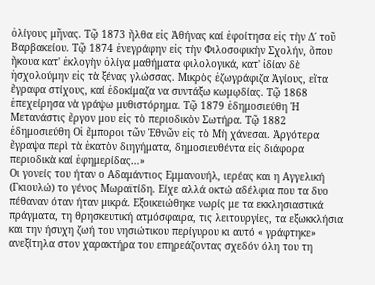ὀλίγους μῆνας. Τῷ 1873 ἤλθα εἰς Ἀθήνας καί ἐφοίτησα εἰς τὴν Δ΄ τοῦ Βαρβακείου. Τῷ 1874 ἐνεγράφην εἰς τὴν Φιλοσοφικὴν Σχολήν, ὅπου ἤκουα κατ' ἐκλογὴν ὀλίγα μαθήματα φιλολογικά, κατ' ἰδίαν δὲ ἠσχολούμην εἰς τὰ ξένας γλώσσας. Μικρὸς ἐζωγράφιζα Ἁγίους, εἴτα ἔγραφα στίχους, καί ἐδοκίμαζα να συντάξω κωμῳδίας. Τῷ 1868 ἐπεχείρησα νὰ γράψω μυθιστόρημα. Τῷ 1879 ἐδημοσιεύθη Ἡ Μετανάστις ἔργον μου εἰς τὸ περιοδικὸν Σωτήρα. Τῷ 1882 ἐδημοσιεύθη Οἱ ἔμποροι τῶν Ἐθνῶν εἰς τὸ Μὴ χάνεσαι. Ἀργότερα ἔγραψα περὶ τὰ ἑκατὸν διηγήματα, δημοσιευθέντα εἰς διάφορα περιοδικὰ καί ἐφημερίδας…»
Οι γονείς του ήταν ο Αδαμάντιος Εμμανουήλ, ιερέας και η Αγγελική (Γκιουλώ) το γένος Μωραϊτίδη. Είχε αλλά οκτώ αδέλφια που τα δυο πέθαναν όταν ήταν μικρά. Εξοικειώθηκε νωρίς με τα εκκλησιαστικά πράγματα, τη θρησκευτική ατμόσφαιρα, τις λειτουργίες, τα εξωκκλήσια και την ήσυχη ζωή του νησιώτικου περίγυρου κι αυτό « γράφτηκε» ανεξίτηλα στον χαρακτήρα του επηρεάζοντας σχεδόν όλη του τη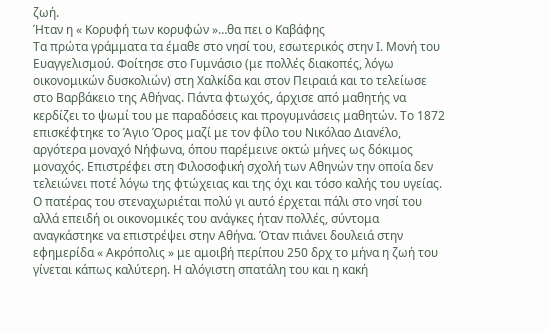ζωή.
Ήταν η « Κορυφή των κορυφών »…θα πει ο Καβάφης
Τα πρώτα γράμματα τα έμαθε στο νησί του, εσωτερικός στην Ι. Μονή του Ευαγγελισμού. Φοίτησε στο Γυμνάσιο (με πολλές διακοπές, λόγω οικονομικών δυσκολιών) στη Χαλκίδα και στον Πειραιά και το τελείωσε στο Βαρβάκειο της Αθήνας. Πάντα φτωχός, άρχισε από μαθητής να κερδίζει το ψωμί του με παραδόσεις και προγυμνάσεις μαθητών. Το 1872 επισκέφτηκε το Άγιο Όρος μαζί με τον φίλο του Νικόλαο Διανέλο, αργότερα μοναχό Νήφωνα, όπου παρέμεινε οκτώ μήνες ως δόκιμος μοναχός. Επιστρέφει στη Φιλοσοφική σχολή των Αθηνών την οποία δεν τελειώνει ποτέ λόγω της φτώχειας και της όχι και τόσο καλής του υγείας. Ο πατέρας του στεναχωριέται πολύ γι αυτό έρχεται πάλι στο νησί του αλλά επειδή οι οικονομικές του ανάγκες ήταν πολλές, σύντομα αναγκάστηκε να επιστρέψει στην Αθήνα. Όταν πιάνει δουλειά στην εφημερίδα « Ακρόπολις » με αμοιβή περίπου 250 δρχ το μήνα η ζωή του γίνεται κάπως καλύτερη. Η αλόγιστη σπατάλη του και η κακή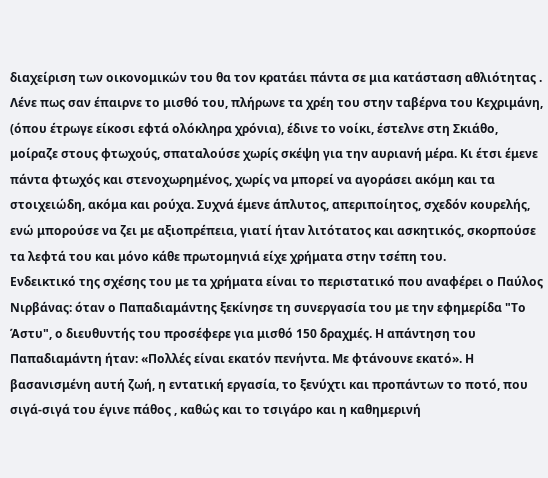διαχείριση των οικονομικών του θα τον κρατάει πάντα σε μια κατάσταση αθλιότητας . Λένε πως σαν έπαιρνε το μισθό του, πλήρωνε τα χρέη του στην ταβέρνα του Κεχριμάνη, (όπου έτρωγε είκοσι εφτά ολόκληρα χρόνια), έδινε το νοίκι, έστελνε στη Σκιάθο, μοίραζε στους φτωχούς, σπαταλούσε χωρίς σκέψη για την αυριανή μέρα. Κι έτσι έμενε πάντα φτωχός και στενοχωρημένος, χωρίς να μπορεί να αγοράσει ακόμη και τα στοιχειώδη, ακόμα και ρούχα. Συχνά έμενε άπλυτος, απεριποίητος, σχεδόν κουρελής, ενώ μπορούσε να ζει με αξιοπρέπεια, γιατί ήταν λιτότατος και ασκητικός, σκορπούσε τα λεφτά του και μόνο κάθε πρωτομηνιά είχε χρήματα στην τσέπη του.
Ενδεικτικό της σχέσης του με τα χρήματα είναι το περιστατικό που αναφέρει ο Παύλος Νιρβάνας: όταν ο Παπαδιαμάντης ξεκίνησε τη συνεργασία του με την εφημερίδα "Το Άστυ", ο διευθυντής του προσέφερε για μισθό 150 δραχμές. Η απάντηση του Παπαδιαμάντη ήταν: «Πολλές είναι εκατόν πενήντα. Με φτάνουνε εκατό». Η βασανισμένη αυτή ζωή, η εντατική εργασία, το ξενύχτι και προπάντων το ποτό, που σιγά-σιγά του έγινε πάθος , καθώς και το τσιγάρο και η καθημερινή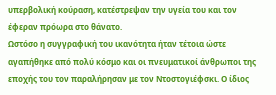υπερβολική κούραση, κατέστρεψαν την υγεία του και τον έφεραν πρόωρα στο θάνατο.
Ωστόσο η συγγραφική του ικανότητα ήταν τέτοια ώστε αγαπήθηκε από πολύ κόσμο και οι πνευματικοί άνθρωποι της εποχής του τον παραλήρησαν με τον Ντοστογιέφσκι. Ο ίδιος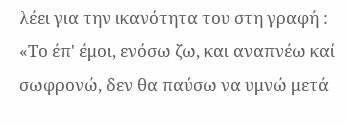λέει για την ικανότητα του στη γραφή : «Το έπ' έμοι, ενόσω ζω, και αναπνέω καί σωφρονώ, δεν θα παύσω να υμνώ μετά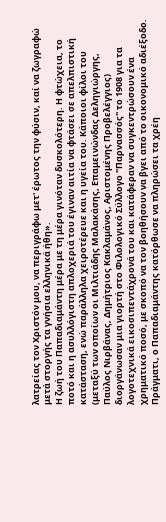λατρείας τον Χριστόν μου, να περιγράφω μετ' έρωτος την φύσιν, καί να ζωγραφώ μετά στοργής τα γνήσια ελληνικά ήθη».
Η ζωή του Παπαδιαμάντη μέρα με τη μέρα γινόταν δυσκολότερη. Η φτώχεια, το ποτό και η ασυλλόγιστη απλοχεριά του έγιναν αιτία να φτάσει σε απελπιστική κατάσταση, ενώ παράλληλα χειροτέρευε και η υγεία του. Κάποιοι φίλοι του (μεταξύ των οποίων οι Μιλτιάδης Μαλακάσης, Επαμεινώνδας Δεληγιώργης, Παύλος Νιρβάνας, Δημήτριος Κακλαμάνος, Αριστομένης Προβελέγγιος) διοργάνωσαν μια γιορτή στο Φιλολογικό Σύλλογο "Παρνασσός" το 1908 για τα λογοτεχνικά εικοσιπεντάχρονά του και κατάφεραν να συγκεντρώσουν ένα χρηματικό ποσό, με σκοπό να τον βοηθήσουν να βγει από το οικονομικό αδιέξοδο. Πράγματι, ο Παπαδιαμάντης κατόρθωσε να πληρώσει τα χρέη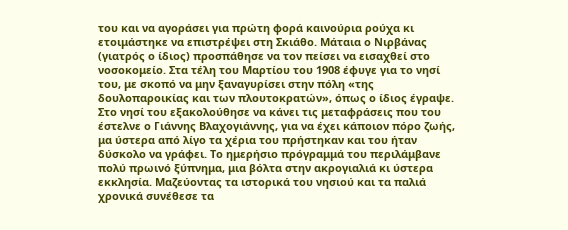του και να αγοράσει για πρώτη φορά καινούρια ρούχα κι ετοιμάστηκε να επιστρέψει στη Σκιάθο. Μάταια ο Νιρβάνας (γιατρός ο ίδιος) προσπάθησε να τον πείσει να εισαχθεί στο νοσοκομείο. Στα τέλη του Μαρτίου του 1908 έφυγε για το νησί του, με σκοπό να μην ξαναγυρίσει στην πόλη «της δουλοπαροικίας και των πλουτοκρατών», όπως ο ίδιος έγραψε.
Στο νησί του εξακολούθησε να κάνει τις μεταφράσεις που του έστελνε ο Γιάννης Βλαχογιάννης, για να έχει κάποιον πόρο ζωής, μα ύστερα από λίγο τα χέρια του πρήστηκαν και του ήταν δύσκολο να γράφει. Το ημερήσιο πρόγραμμά του περιλάμβανε πολύ πρωινό ξύπνημα, μια βόλτα στην ακρογιαλιά κι ύστερα εκκλησία. Μαζεύοντας τα ιστορικά του νησιού και τα παλιά χρονικά συνέθεσε τα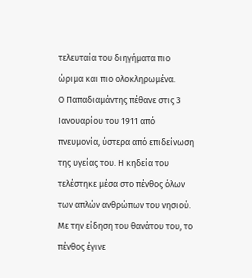τελευταία του διηγήματα πιο ώριμα και πιο ολοκληρωμένα.
Ο Παπαδιαμάντης πέθανε στις 3 Ιανουαρίου του 1911 από πνευμονία, ύστερα από επιδείνωση της υγείας του. Η κηδεία του τελέστηκε μέσα στο πένθος όλων των απλών ανθρώπων του νησιού. Με την είδηση του θανάτου του, το πένθος έγινε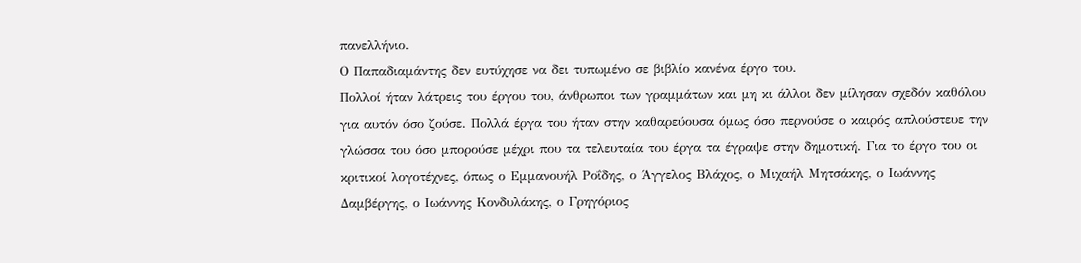πανελλήνιο.
Ο Παπαδιαμάντης δεν ευτύχησε να δει τυπωμένο σε βιβλίο κανένα έργο του.
Πολλοί ήταν λάτρεις του έργου του, άνθρωποι των γραμμάτων και μη κι άλλοι δεν μίλησαν σχεδόν καθόλου για αυτόν όσο ζούσε. Πολλά έργα του ήταν στην καθαρεύουσα όμως όσο περνούσε ο καιρός απλούστευε την γλώσσα του όσο μπορούσε μέχρι που τα τελευταία του έργα τα έγραψε στην δημοτική. Για το έργο του οι κριτικοί λογοτέχνες, όπως ο Εμμανουήλ Ροΐδης, ο Άγγελος Βλάχος, ο Μιχαήλ Μητσάκης, ο Ιωάννης Δαμβέργης, ο Ιωάννης Κονδυλάκης, ο Γρηγόριος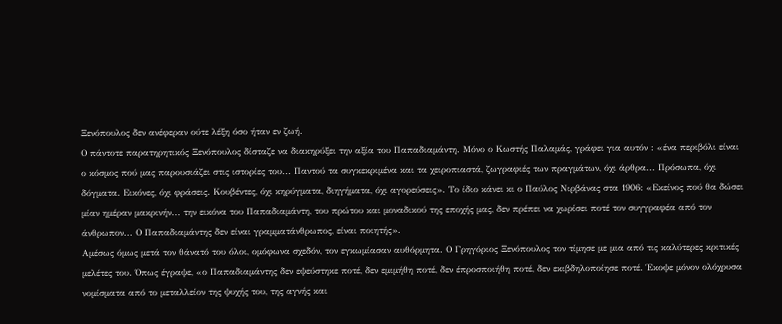Ξενόπουλος δεν ανέφεραν ούτε λέξη όσο ήταν εν ζωή.
Ο πάντοτε παρατηρητικός Ξενόπουλος δίσταζε να διακηρύξει την αξία του Παπαδιαμάντη. Μόνο ο Κωστής Παλαμάς, γράφει για αυτόν : «ένα περιβόλι είναι ο κόσμος πού μας παρουσιάζει στις ιστορίες του... Παντού τα συγκεκριμένα και τα χειροπιαστά, ζωγραφιές των πραγμάτων, όχι άρθρα... Πρόσωπα, όχι δόγματα. Εικόνες, όχι φράσεις. Κουβέντες, όχι κηρύγματα, διηγήματα, όχι αγορεύσεις». Το ίδιο κάνει κι ο Παύλος Νιρβάνας στα 1906: «Εκείνος πού θα δώσει μίαν ημέραν μακρινήν... την εικόνα του Παπαδιαμάντη, του πρώτου και μοναδικού της εποχής μας, δεν πρέπει να χωρίσει ποτέ τον συγγραφέα από τον άνθρωπον... Ο Παπαδιαμάντης δεν είναι γραμματάνθρωπος, είναι ποιητής».
Αμέσως όμως μετά τον θάνατό του όλοι, ομόφωνα σχεδόν, τον εγκωμίασαν αυθόρμητα. Ο Γρηγόριος Ξενόπουλος τον τίμησε με μια από τις καλύτερες κριτικές μελέτες του. Όπως έγραψε, «ο Παπαδιαμάντης δεν εψεύστηκε ποτέ, δεν εμιμήθη ποτέ, δεν έπροσποιήθη ποτέ, δεν εκιβδηλοποίησε ποτέ. Έκοψε μόνον ολόχρυσα νομίσματα από το μεταλλείον της ψυχής του, της αγνής και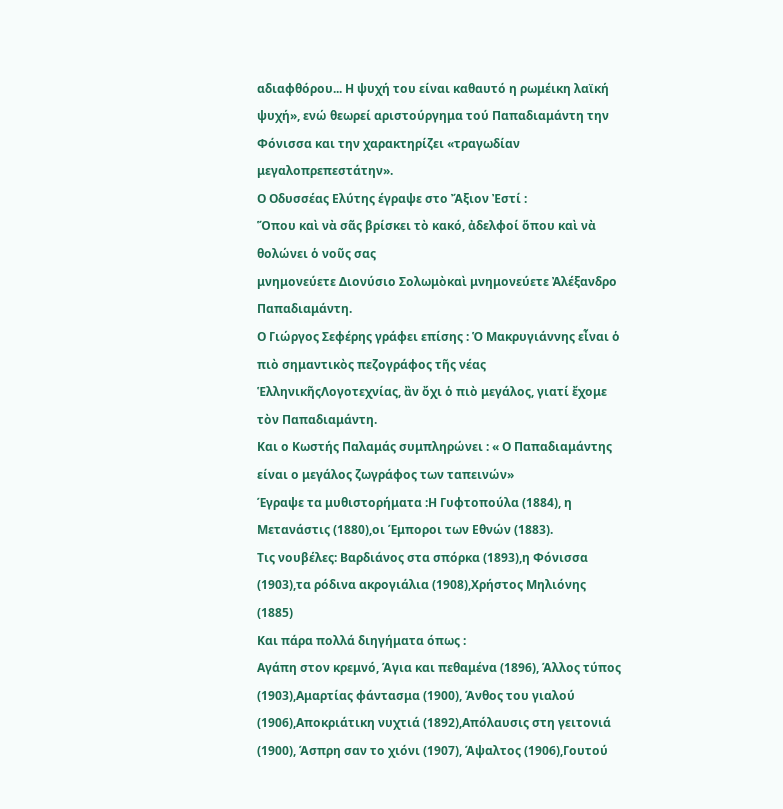αδιαφθόρου... Η ψυχή του είναι καθαυτό η ρωμέικη λαϊκή ψυχή», ενώ θεωρεί αριστούργημα τού Παπαδιαμάντη την Φόνισσα και την χαρακτηρίζει «τραγωδίαν μεγαλοπρεπεστάτην».
Ο Οδυσσέας Ελύτης έγραψε στο Ἄξιoν Ἐστί :
Ὅπου καὶ νὰ σᾶς βρίσκει τὸ κακό, ἀδελφοί ὅπου καὶ νὰ θολώνει ὁ νοῦς σας
μνημονεύετε Διονύσιο Σολωμὸκαὶ μνημονεύετε Ἀλέξανδρο Παπαδιαμάντη.
Ο Γιώργος Σεφέρης γράφει επίσης : Ὁ Μακρυγιάννης εἶναι ὁ πιὸ σημαντικὸς πεζογράφος τῆς νέας ἙλληνικῆςΛογοτεχνίας, ἂν ὄχι ὁ πιὸ μεγάλος, γιατί ἔχομε τὸν Παπαδιαμάντη.
Και ο Κωστής Παλαμάς συμπληρώνει : « Ο Παπαδιαμάντης είναι ο μεγάλος ζωγράφος των ταπεινών»
Έγραψε τα μυθιστορήματα :Η Γυφτοπούλα (1884), η Μετανάστις (1880),οι Έμποροι των Εθνών (1883).
Τις νουβέλες: Βαρδιάνος στα σπόρκα (1893),η Φόνισσα (1903),τα ρόδινα ακρογιάλια (1908),Χρήστος Μηλιόνης (1885)
Και πάρα πολλά διηγήματα όπως :
Αγάπη στον κρεμνό, Άγια και πεθαμένα (1896), Άλλος τύπος (1903),Αμαρτίας φάντασμα (1900), Άνθος του γιαλού (1906),Αποκριάτικη νυχτιά (1892),Απόλαυσις στη γειτονιά (1900), Άσπρη σαν το χιόνι (1907), Άψαλτος (1906),Γουτού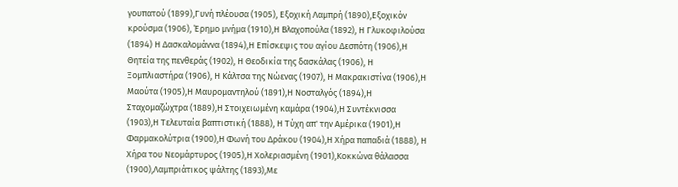γουπατού (1899),Γυνή πλέουσα (1905), Εξοχική Λαμπρή (1890),Εξοχικόν κρούσμα (1906), Έρημο μνήμα (1910),Η Βλαχοπούλα (1892), Η Γλυκοφιλούσα (1894) Η Δασκαλομάννα (1894),Η Επίσκεψις του αγίου Δεσπότη (1906),Η Θητεία της πενθεράς (1902), Η Θεοδικία της δασκάλας (1906), Η Ξομπλιαστήρα (1906), Η Κάλτσα της Νώενας (1907), Η Μακρακιστίνα (1906),Η Μαούτα (1905),Η Μαυρομαντηλού (1891),Η Νοσταλγός (1894),Η Σταχομαζώχτρα (1889),Η Στοιχειωμένη καμάρα (1904),Η Συντέκνισσα (1903),Η Τελευταία βαπτιστική (1888), Η Τύχη απ' την Αμέρικα (1901),Η Φαρμακολύτρια (1900),Η Φωνή του Δράκου (1904),Η Χήρα παπαδιά (1888), Η Χήρα του Νεομάρτυρος (1905),Η Χολεριασμένη (1901),Κοκκώνα θάλασσα (1900),Λαμπριάτικος ψάλτης (1893),Με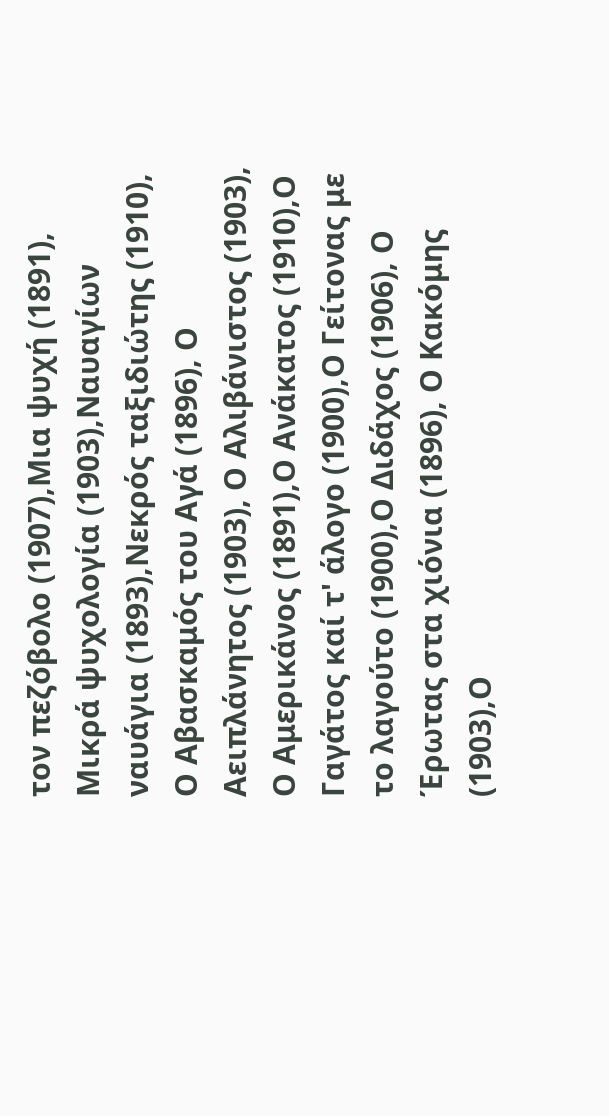τον πεζόβολο (1907),Μια ψυχή (1891), Μικρά ψυχολογία (1903),Ναυαγίων ναυάγια (1893),Νεκρός ταξιδιώτης (1910), Ο Αβασκαμός του Αγά (1896), Ο Αειπλάνητος (1903), Ο Αλιβάνιστος (1903), Ο Αμερικάνος (1891),Ο Ανάκατος (1910),Ο Γαγάτος καί τ' άλογο (1900),Ο Γείτονας με το λαγούτο (1900),Ο Διδάχος (1906), Ο Έρωτας στα χιόνια (1896), Ο Κακόμης (1903),Ο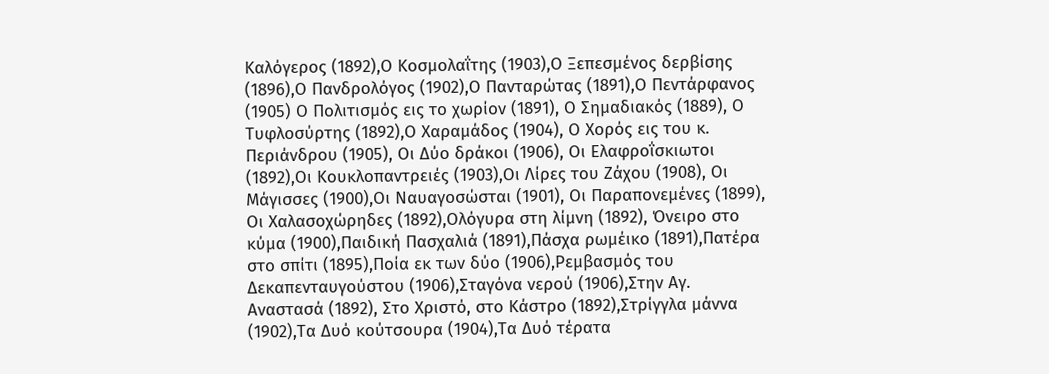Καλόγερος (1892),Ο Κοσμολαΐτης (1903),Ο Ξεπεσμένος δερβίσης (1896),Ο Πανδρολόγος (1902),Ο Πανταρώτας (1891),Ο Πεντάρφανος (1905) Ο Πολιτισμός εις το χωρίον (1891), Ο Σημαδιακός (1889), Ο Τυφλοσύρτης (1892),Ο Χαραμάδος (1904), Ο Χορός εις του κ. Περιάνδρου (1905), Οι Δύο δράκοι (1906), Οι Ελαφροΐσκιωτοι (1892),Οι Κουκλοπαντρειές (1903),Οι Λίρες του Ζάχου (1908), Οι Μάγισσες (1900),Οι Ναυαγοσώσται (1901), Οι Παραπονεμένες (1899), Οι Χαλασοχώρηδες (1892),Ολόγυρα στη λίμνη (1892), Όνειρο στο κύμα (1900),Παιδική Πασχαλιά (1891),Πάσχα ρωμέικο (1891),Πατέρα στο σπίτι (1895),Ποία εκ των δύο (1906),Ρεμβασμός του Δεκαπενταυγούστου (1906),Σταγόνα νερού (1906),Στην Αγ. Αναστασά (1892), Στο Χριστό, στο Κάστρο (1892),Στρίγγλα μάννα (1902),Τα Δυό κούτσουρα (1904),Τα Δυό τέρατα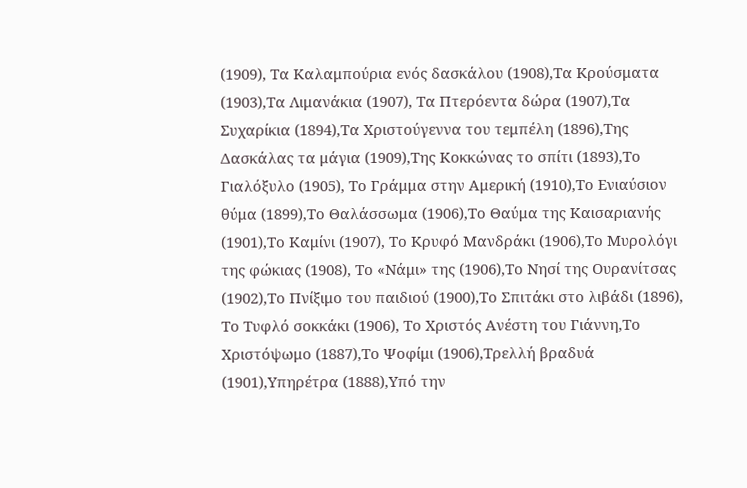(1909), Τα Καλαμπούρια ενός δασκάλου (1908),Τα Κρούσματα (1903),Τα Λιμανάκια (1907), Τα Πτερόεντα δώρα (1907),Τα Συχαρίκια (1894),Τα Χριστούγεννα του τεμπέλη (1896),Της Δασκάλας τα μάγια (1909),Της Κοκκώνας το σπίτι (1893),Το Γιαλόξυλο (1905), Το Γράμμα στην Αμερική (1910),Το Ενιαύσιον θύμα (1899),Το Θαλάσσωμα (1906),Το Θαύμα της Καισαριανής (1901),Το Καμίνι (1907), Το Κρυφό Μανδράκι (1906),Το Μυρολόγι της φώκιας (1908), Το «Νάμι» της (1906),Το Νησί της Ουρανίτσας (1902),Το Πνίξιμο του παιδιού (1900),Το Σπιτάκι στο λιβάδι (1896), Το Τυφλό σοκκάκι (1906), Το Χριστός Ανέστη του Γιάννη,Το Χριστόψωμο (1887),Το Ψοφίμι (1906),Τρελλή βραδυά (1901),Υπηρέτρα (1888),Υπό την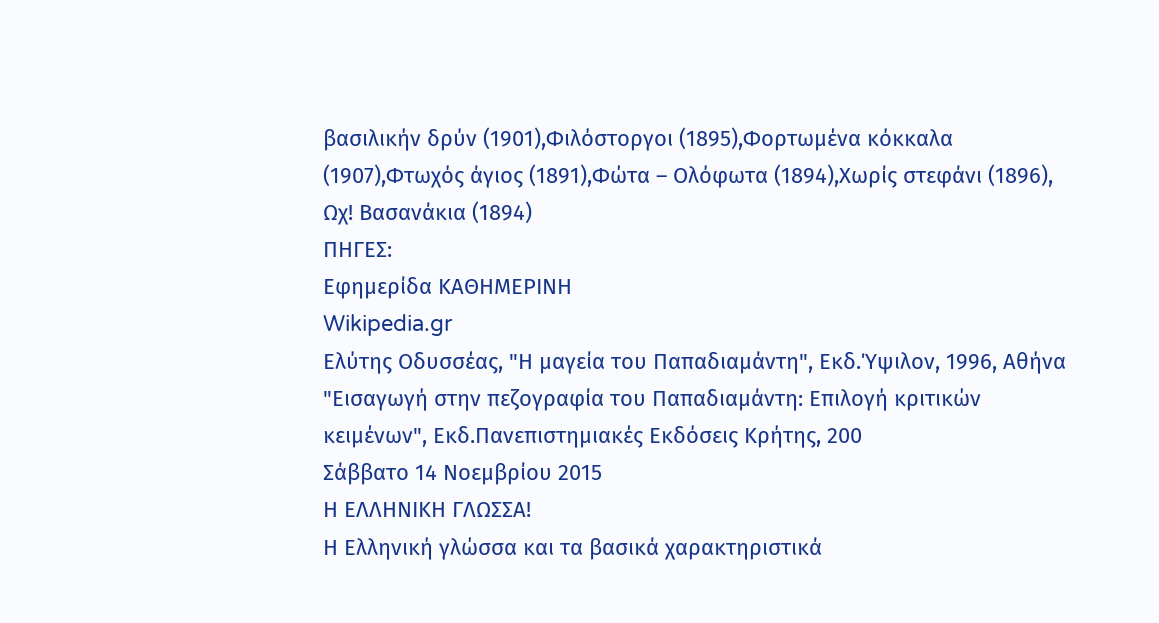βασιλικήν δρύν (1901),Φιλόστοργοι (1895),Φορτωμένα κόκκαλα (1907),Φτωχός άγιος (1891),Φώτα – Ολόφωτα (1894),Χωρίς στεφάνι (1896), Ωχ! Βασανάκια (1894)
ΠΗΓΕΣ:
Εφημερίδα ΚΑΘΗΜΕΡΙΝΗ
Wikipedia.gr
Ελύτης Οδυσσέας, "Η μαγεία του Παπαδιαμάντη", Εκδ.Ύψιλον, 1996, Αθήνα
"Εισαγωγή στην πεζογραφία του Παπαδιαμάντη: Επιλογή κριτικών κειμένων", Εκδ.Πανεπιστημιακές Εκδόσεις Κρήτης, 200
Σάββατο 14 Νοεμβρίου 2015
Η ΕΛΛΗΝΙΚΗ ΓΛΩΣΣΑ!
Η Ελληνική γλώσσα και τα βασικά χαρακτηριστικά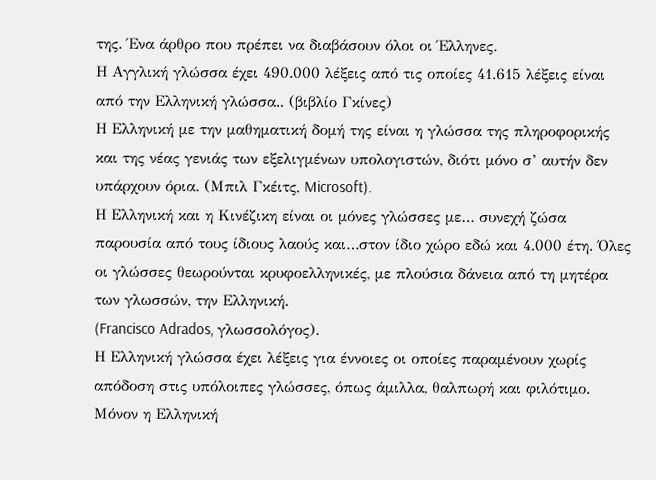της. Ένα άρθρο που πρέπει να διαβάσουν όλοι οι Έλληνες.
Η Αγγλική γλώσσα έχει 490.000 λέξεις από τις οποίες 41.615 λέξεις είναι από την Ελληνική γλώσσα.. (βιβλίο Γκίνες)
Η Ελληνική με την μαθηματική δομή της είναι η γλώσσα της πληροφορικής και της νέας γενιάς των εξελιγμένων υπολογιστών, διότι μόνο σ’ αυτήν δεν υπάρχουν όρια. (Μπιλ Γκέιτς, Microsoft).
Η Ελληνική και η Κινέζικη είναι οι μόνες γλώσσες με… συνεχή ζώσα παρουσία από τους ίδιους λαούς και…στον ίδιο χώρο εδώ και 4.000 έτη. Όλες οι γλώσσες θεωρούνται κρυφοελληνικές, με πλούσια δάνεια από τη μητέρα των γλωσσών, την Ελληνική.
(Francisco Adrados, γλωσσολόγος).
Η Ελληνική γλώσσα έχει λέξεις για έννοιες οι οποίες παραμένουν χωρίς απόδοση στις υπόλοιπες γλώσσες, όπως άμιλλα, θαλπωρή και φιλότιμο.
Μόνον η Ελληνική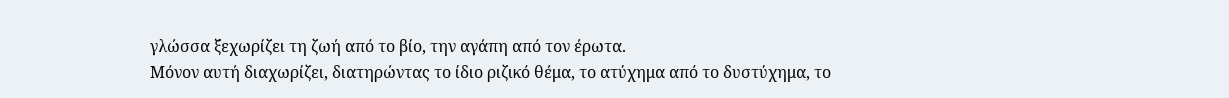γλώσσα ξεχωρίζει τη ζωή από το βίο, την αγάπη από τον έρωτα.
Μόνον αυτή διαχωρίζει, διατηρώντας το ίδιο ριζικό θέμα, το ατύχημα από το δυστύχημα, το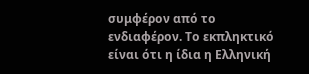συμφέρον από το ενδιαφέρον. Το εκπληκτικό είναι ότι η ίδια η Ελληνική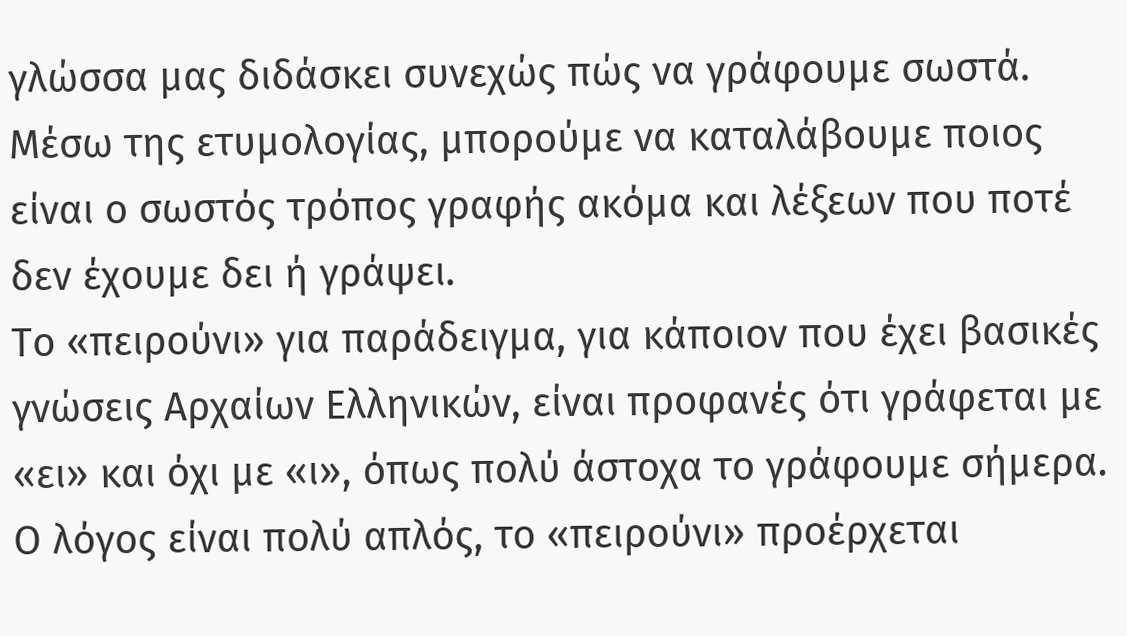γλώσσα μας διδάσκει συνεχώς πώς να γράφουμε σωστά. Μέσω της ετυμολογίας, μπορούμε να καταλάβουμε ποιος είναι ο σωστός τρόπος γραφής ακόμα και λέξεων που ποτέ δεν έχουμε δει ή γράψει.
Το «πειρούνι» για παράδειγμα, για κάποιον που έχει βασικές γνώσεις Αρχαίων Ελληνικών, είναι προφανές ότι γράφεται με «ει» και όχι με «ι», όπως πολύ άστοχα το γράφουμε σήμερα. Ο λόγος είναι πολύ απλός, το «πειρούνι» προέρχεται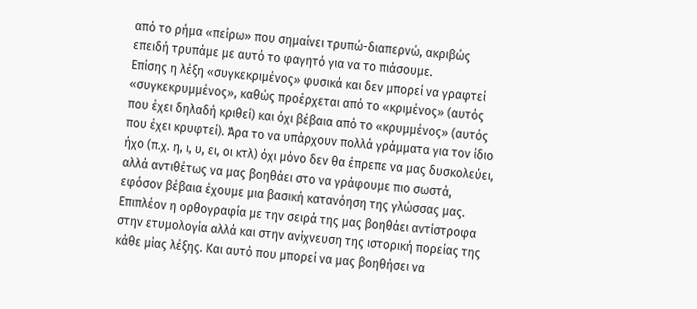από το ρήμα «πείρω» που σημαίνει τρυπώ-διαπερνώ, ακριβώς επειδή τρυπάμε με αυτό το φαγητό για να το πιάσουμε.
Επίσης η λέξη «συγκεκριμένος» φυσικά και δεν μπορεί να γραφτεί «συγκεκρυμμένος», καθώς προέρχεται από το «κριμένος» (αυτός που έχει δηλαδή κριθεί) και όχι βέβαια από το «κρυμμένος» (αυτός που έχει κρυφτεί). Άρα το να υπάρχουν πολλά γράμματα για τον ίδιο ήχο (π.χ. η, ι, υ, ει, οι κτλ) όχι μόνο δεν θα έπρεπε να μας δυσκολεύει, αλλά αντιθέτως να μας βοηθάει στο να γράφουμε πιο σωστά, εφόσον βέβαια έχουμε μια βασική κατανόηση της γλώσσας μας.
Επιπλέον η ορθογραφία με την σειρά της μας βοηθάει αντίστροφα στην ετυμολογία αλλά και στην ανίχνευση της ιστορική πορείας της κάθε μίας λέξης. Και αυτό που μπορεί να μας βοηθήσει να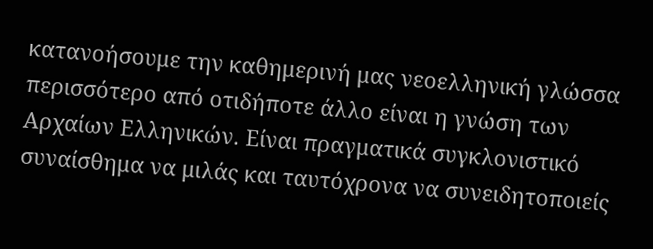κατανοήσουμε την καθημερινή μας νεοελληνική γλώσσα περισσότερο από οτιδήποτε άλλο είναι η γνώση των Αρχαίων Ελληνικών. Είναι πραγματικά συγκλονιστικό συναίσθημα να μιλάς και ταυτόχρονα να συνειδητοποιείς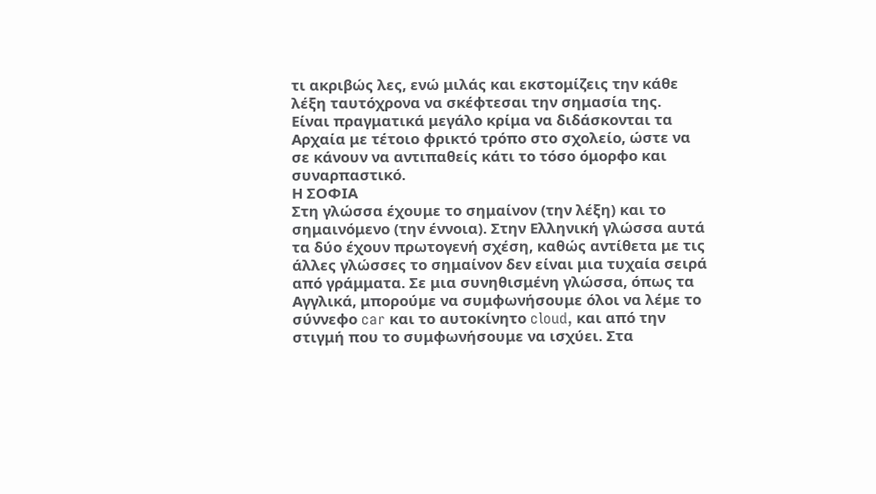τι ακριβώς λες, ενώ μιλάς και εκστομίζεις την κάθε λέξη ταυτόχρονα να σκέφτεσαι την σημασία της.
Είναι πραγματικά μεγάλο κρίμα να διδάσκονται τα Αρχαία με τέτοιο φρικτό τρόπο στο σχολείο, ώστε να σε κάνουν να αντιπαθείς κάτι το τόσο όμορφο και συναρπαστικό.
Η ΣΟΦΙΑ
Στη γλώσσα έχουμε το σημαίνον (την λέξη) και το σημαινόμενο (την έννοια). Στην Ελληνική γλώσσα αυτά τα δύο έχουν πρωτογενή σχέση, καθώς αντίθετα με τις άλλες γλώσσες το σημαίνον δεν είναι μια τυχαία σειρά από γράμματα. Σε μια συνηθισμένη γλώσσα, όπως τα Αγγλικά, μπορούμε να συμφωνήσουμε όλοι να λέμε το σύννεφο car και το αυτοκίνητο cloud, και από την στιγμή που το συμφωνήσουμε να ισχύει. Στα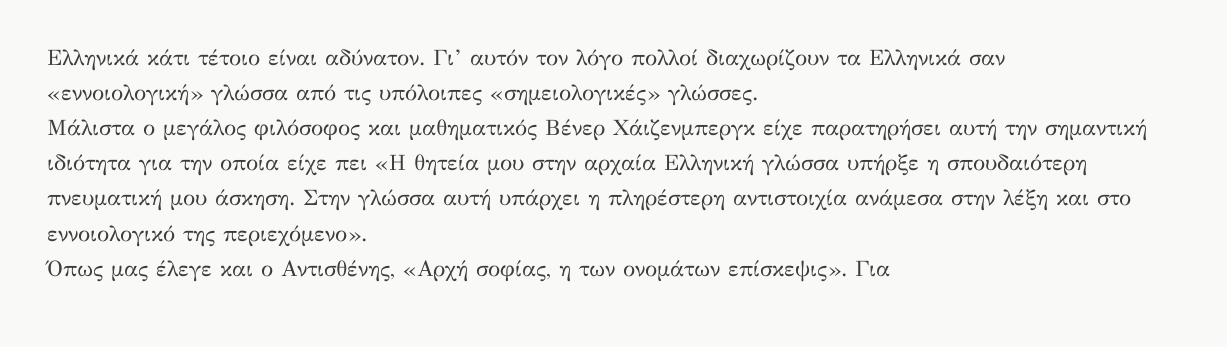Ελληνικά κάτι τέτοιο είναι αδύνατον. Γι’ αυτόν τον λόγο πολλοί διαχωρίζουν τα Ελληνικά σαν «εννοιολογική» γλώσσα από τις υπόλοιπες «σημειολογικές» γλώσσες.
Μάλιστα ο μεγάλος φιλόσοφος και μαθηματικός Βένερ Χάιζενμπεργκ είχε παρατηρήσει αυτή την σημαντική ιδιότητα για την οποία είχε πει «Η θητεία μου στην αρχαία Ελληνική γλώσσα υπήρξε η σπουδαιότερη πνευματική μου άσκηση. Στην γλώσσα αυτή υπάρχει η πληρέστερη αντιστοιχία ανάμεσα στην λέξη και στο εννοιολογικό της περιεχόμενο».
Όπως μας έλεγε και ο Αντισθένης, «Αρχή σοφίας, η των ονομάτων επίσκεψις». Για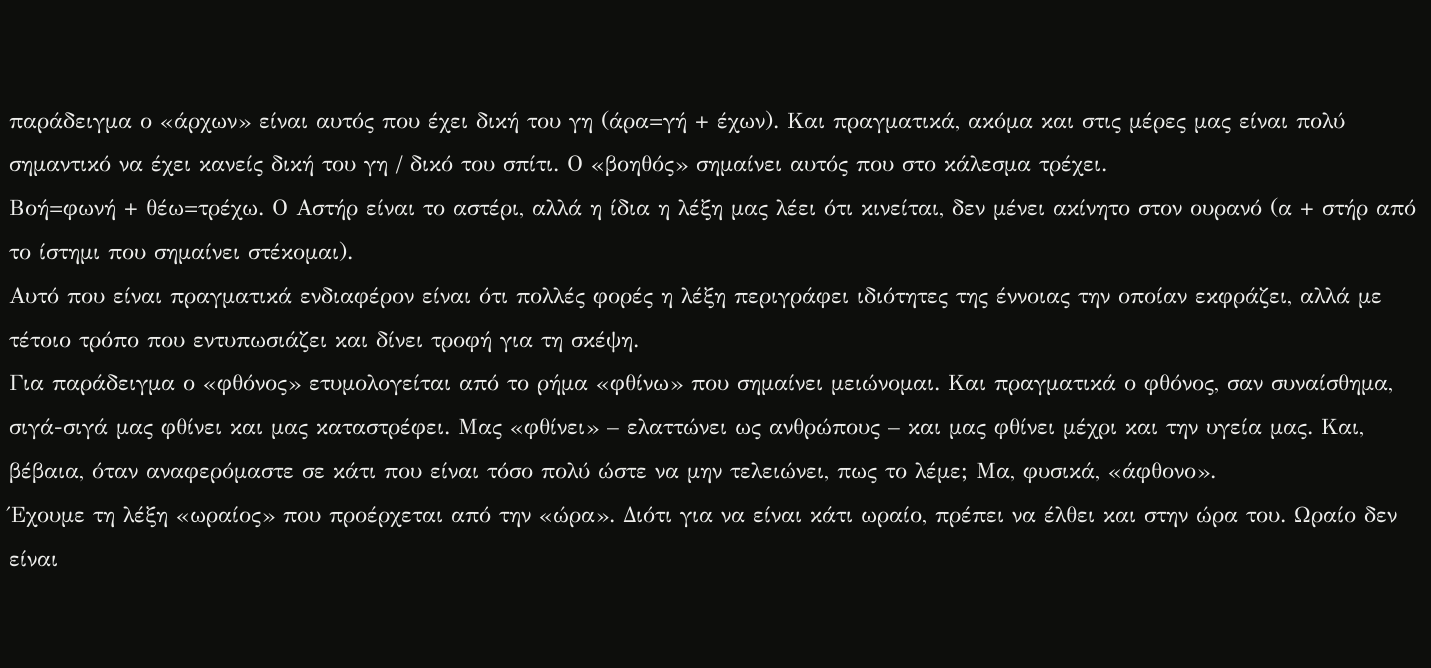παράδειγμα ο «άρχων» είναι αυτός που έχει δική του γη (άρα=γή + έχων). Και πραγματικά, ακόμα και στις μέρες μας είναι πολύ σημαντικό να έχει κανείς δική του γη / δικό του σπίτι. Ο «βοηθός» σημαίνει αυτός που στο κάλεσμα τρέχει.
Βοή=φωνή + θέω=τρέχω. Ο Αστήρ είναι το αστέρι, αλλά η ίδια η λέξη μας λέει ότι κινείται, δεν μένει ακίνητο στον ουρανό (α + στήρ από το ίστημι που σημαίνει στέκομαι).
Αυτό που είναι πραγματικά ενδιαφέρον είναι ότι πολλές φορές η λέξη περιγράφει ιδιότητες της έννοιας την οποίαν εκφράζει, αλλά με τέτοιο τρόπο που εντυπωσιάζει και δίνει τροφή για τη σκέψη.
Για παράδειγμα ο «φθόνος» ετυμολογείται από το ρήμα «φθίνω» που σημαίνει μειώνομαι. Και πραγματικά ο φθόνος, σαν συναίσθημα, σιγά-σιγά μας φθίνει και μας καταστρέφει. Μας «φθίνει» – ελαττώνει ως ανθρώπους – και μας φθίνει μέχρι και την υγεία μας. Και, βέβαια, όταν αναφερόμαστε σε κάτι που είναι τόσο πολύ ώστε να μην τελειώνει, πως το λέμε; Μα, φυσικά, «άφθονο».
Έχουμε τη λέξη «ωραίος» που προέρχεται από την «ώρα». ∆ιότι για να είναι κάτι ωραίο, πρέπει να έλθει και στην ώρα του. Ωραίο δεν είναι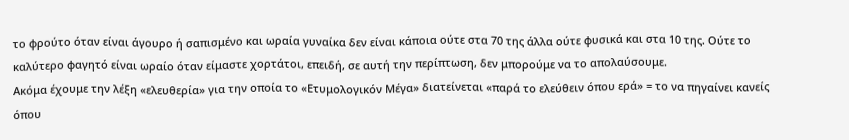το φρούτο όταν είναι άγουρο ή σαπισμένο και ωραία γυναίκα δεν είναι κάποια ούτε στα 70 της άλλα ούτε φυσικά και στα 10 της. Ούτε το καλύτερο φαγητό είναι ωραίο όταν είμαστε χορτάτοι, επειδή, σε αυτή την περίπτωση, δεν μπορούμε να το απολαύσουμε.
Ακόμα έχουμε την λέξη «ελευθερία» για την οποία το «Ετυμολογικόν Μέγα» διατείνεται «παρά το ελεύθειν όπου ερά» = το να πηγαίνει κανείς όπου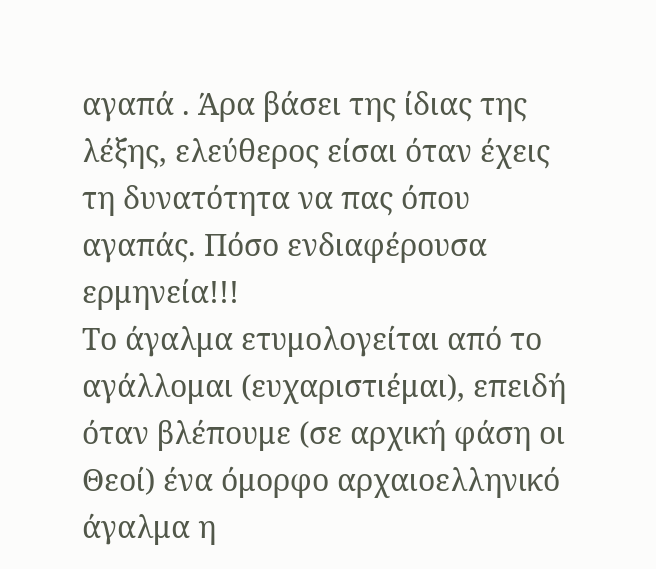αγαπά . Άρα βάσει της ίδιας της λέξης, ελεύθερος είσαι όταν έχεις τη δυνατότητα να πας όπου αγαπάς. Πόσο ενδιαφέρουσα ερμηνεία!!!
Το άγαλμα ετυμολογείται από το αγάλλομαι (ευχαριστιέμαι), επειδή όταν βλέπουμε (σε αρχική φάση οι Θεοί) ένα όμορφο αρχαιοελληνικό άγαλμα η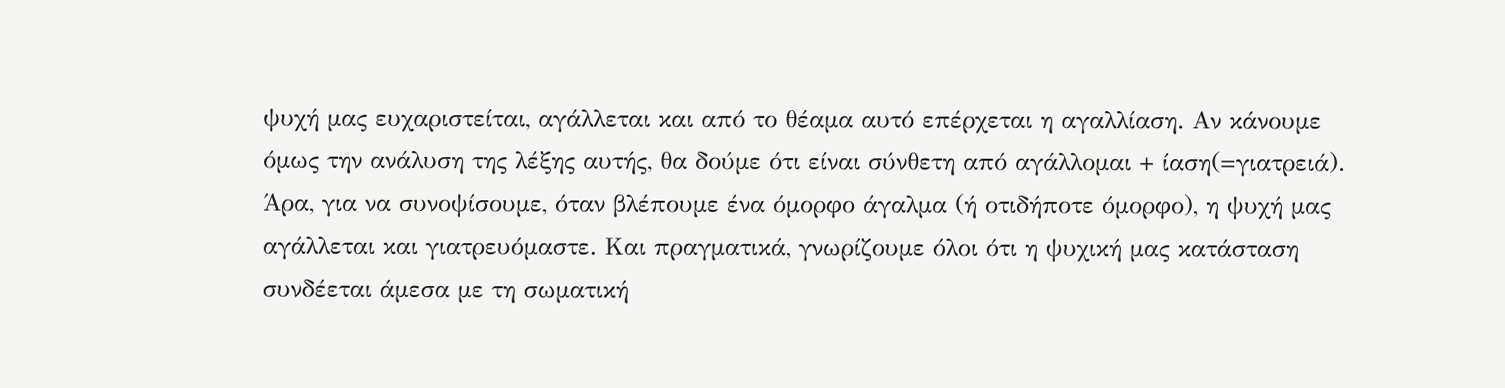ψυχή μας ευχαριστείται, αγάλλεται και από το θέαμα αυτό επέρχεται η αγαλλίαση. Αν κάνουμε όμως την ανάλυση της λέξης αυτής, θα δούμε ότι είναι σύνθετη από αγάλλομαι + ίαση(=γιατρειά). Άρα, για να συνοψίσουμε, όταν βλέπουμε ένα όμορφο άγαλμα (ή οτιδήποτε όμορφο), η ψυχή μας αγάλλεται και γιατρευόμαστε. Και πραγματικά, γνωρίζουμε όλοι ότι η ψυχική μας κατάσταση συνδέεται άμεσα με τη σωματική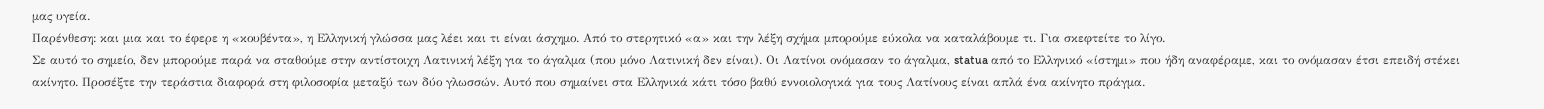μας υγεία.
Παρένθεση: και μια και το έφερε η «κουβέντα», η Ελληνική γλώσσα μας λέει και τι είναι άσχημο. Από το στερητικό «α» και την λέξη σχήμα μπορούμε εύκολα να καταλάβουμε τι. Για σκεφτείτε το λίγο.
Σε αυτό το σημείο, δεν μπορούμε παρά να σταθούμε στην αντίστοιχη Λατινική λέξη για το άγαλμα (που μόνο Λατινική δεν είναι). Οι Λατίνοι ονόμασαν το άγαλμα, statua από το Ελληνικό «ίστημι» που ήδη αναφέραμε, και το ονόμασαν έτσι επειδή στέκει ακίνητο. Προσέξτε την τεράστια διαφορά στη φιλοσοφία μεταξύ των δύο γλωσσών. Αυτό που σημαίνει στα Ελληνικά κάτι τόσο βαθύ εννοιολογικά για τους Λατίνους είναι απλά ένα ακίνητο πράγμα.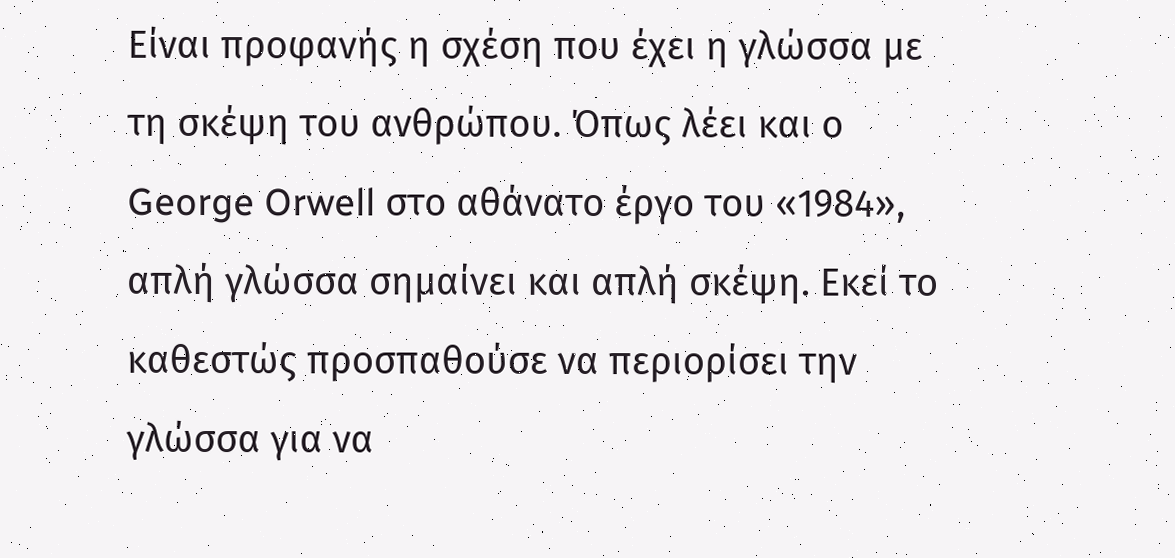Είναι προφανής η σχέση που έχει η γλώσσα με τη σκέψη του ανθρώπου. Όπως λέει και ο George Orwell στο αθάνατο έργο του «1984», απλή γλώσσα σημαίνει και απλή σκέψη. Εκεί το καθεστώς προσπαθούσε να περιορίσει την γλώσσα για να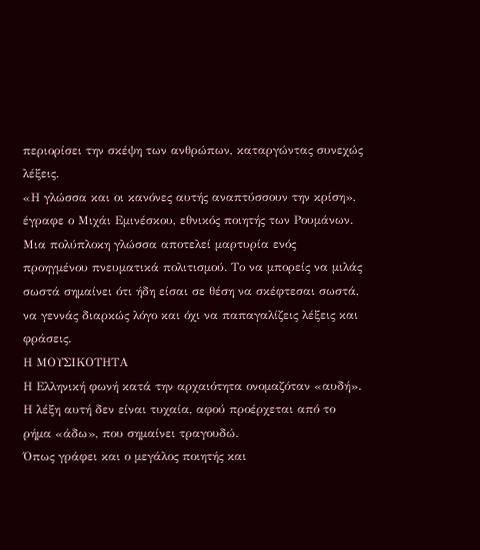περιορίσει την σκέψη των ανθρώπων, καταργώντας συνεχώς λέξεις.
«Η γλώσσα και οι κανόνες αυτής αναπτύσσουν την κρίση», έγραφε ο Μιχάι Εμινέσκου, εθνικός ποιητής των Ρουμάνων.
Μια πολύπλοκη γλώσσα αποτελεί μαρτυρία ενός προηγμένου πνευματικά πολιτισμού. Το να μπορείς να μιλάς σωστά σημαίνει ότι ήδη είσαι σε θέση να σκέφτεσαι σωστά, να γεννάς διαρκώς λόγο και όχι να παπαγαλίζεις λέξεις και φράσεις.
Η ΜΟΥΣΙΚΟΤΗΤΑ
Η Ελληνική φωνή κατά την αρχαιότητα ονομαζόταν «αυδή». Η λέξη αυτή δεν είναι τυχαία, αφού προέρχεται από το ρήμα «άδω», που σημαίνει τραγουδώ.
Όπως γράφει και ο μεγάλος ποιητής και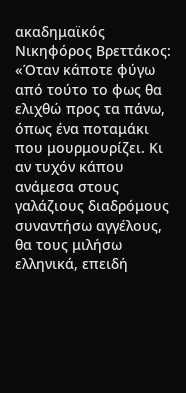ακαδημαϊκός Νικηφόρος Βρεττάκος:
«Όταν κάποτε φύγω από τούτο το φως θα ελιχθώ προς τα πάνω, όπως ένα ποταμάκι που μουρμουρίζει. Κι αν τυχόν κάπου ανάμεσα στους γαλάζιους διαδρόμους συναντήσω αγγέλους, θα τους μιλήσω ελληνικά, επειδή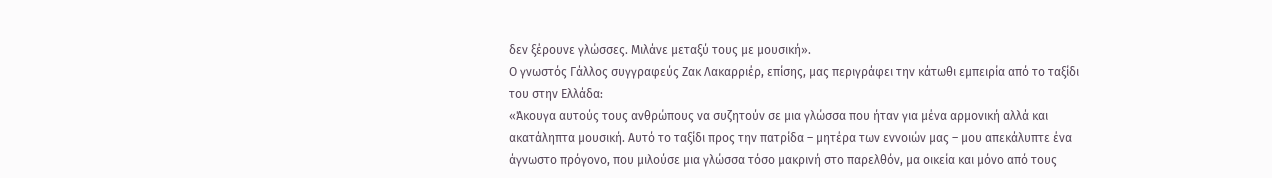δεν ξέρουνε γλώσσες. Μιλάνε μεταξύ τους με μουσική».
Ο γνωστός Γάλλος συγγραφεύς Ζακ Λακαρριέρ, επίσης, μας περιγράφει την κάτωθι εμπειρία από το ταξίδι του στην Ελλάδα:
«Άκουγα αυτούς τους ανθρώπους να συζητούν σε μια γλώσσα που ήταν για μένα αρμονική αλλά και ακατάληπτα μουσική. Αυτό το ταξίδι προς την πατρίδα – μητέρα των εννοιών μας – μου απεκάλυπτε ένα άγνωστο πρόγονο, που μιλούσε μια γλώσσα τόσο μακρινή στο παρελθόν, μα οικεία και μόνο από τους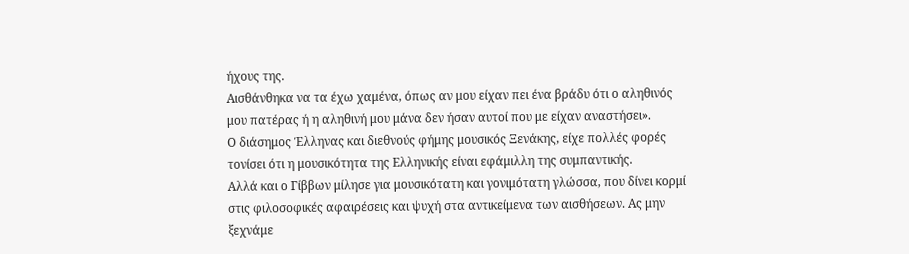ήχους της.
Αισθάνθηκα να τα έχω χαμένα, όπως αν μου είχαν πει ένα βράδυ ότι ο αληθινός μου πατέρας ή η αληθινή μου μάνα δεν ήσαν αυτοί που με είχαν αναστήσει».
Ο διάσημος Έλληνας και διεθνούς φήμης μουσικός Ξενάκης, είχε πολλές φορές τονίσει ότι η μουσικότητα της Ελληνικής είναι εφάμιλλη της συμπαντικής.
Αλλά και ο Γίββων μίλησε για μουσικότατη και γονιμότατη γλώσσα, που δίνει κορμί στις φιλοσοφικές αφαιρέσεις και ψυχή στα αντικείμενα των αισθήσεων. Ας μην ξεχνάμε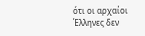ότι οι αρχαίοι Έλληνες δεν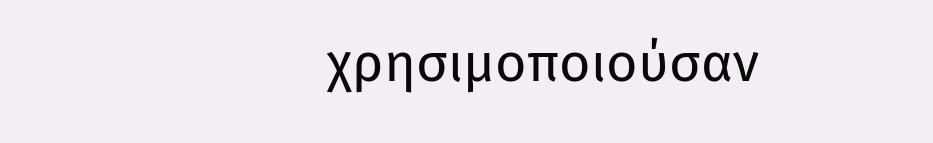χρησιμοποιούσαν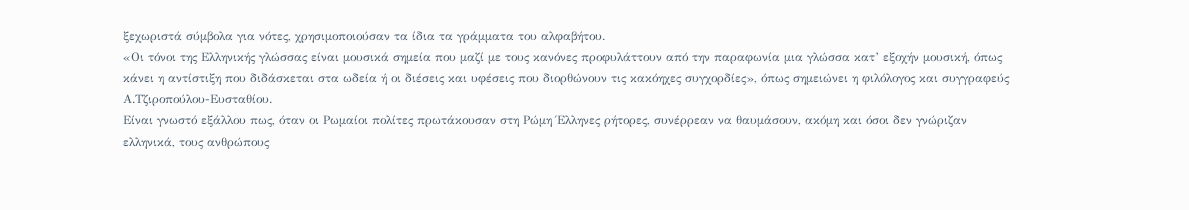ξεχωριστά σύμβολα για νότες, χρησιμοποιούσαν τα ίδια τα γράμματα του αλφαβήτου.
«Οι τόνοι της Ελληνικής γλώσσας είναι μουσικά σημεία που μαζί με τους κανόνες προφυλάττουν από την παραφωνία μια γλώσσα κατ’ εξοχήν μουσική, όπως κάνει η αντίστιξη που διδάσκεται στα ωδεία ή οι διέσεις και υφέσεις που διορθώνουν τις κακόηχες συγχορδίες», όπως σημειώνει η φιλόλογος και συγγραφεύς Α.Τζιροπούλου-Ευσταθίου.
Είναι γνωστό εξάλλου πως, όταν οι Ρωμαίοι πολίτες πρωτάκουσαν στη Ρώμη Έλληνες ρήτορες, συνέρρεαν να θαυμάσουν, ακόμη και όσοι δεν γνώριζαν ελληνικά, τους ανθρώπους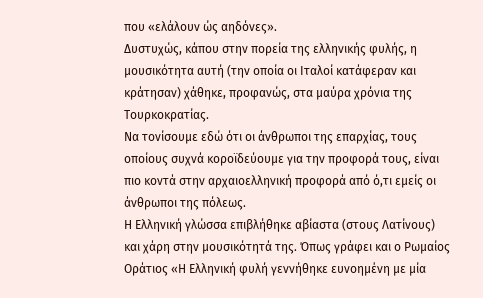που «ελάλουν ώς αηδόνες».
∆υστυχώς, κάπου στην πορεία της ελληνικής φυλής, η μουσικότητα αυτή (την οποία οι Ιταλοί κατάφεραν και κράτησαν) χάθηκε, προφανώς, στα μαύρα χρόνια της Τουρκοκρατίας.
Να τονίσουμε εδώ ότι οι άνθρωποι της επαρχίας, τους οποίους συχνά κοροϊδεύουμε για την προφορά τους, είναι πιο κοντά στην αρχαιοελληνική προφορά από ό,τι εμείς οι άνθρωποι της πόλεως.
Η Ελληνική γλώσσα επιβλήθηκε αβίαστα (στους Λατίνους) και χάρη στην μουσικότητά της. Όπως γράφει και ο Ρωμαίος Οράτιος «Η Ελληνική φυλή γεννήθηκε ευνοημένη με μία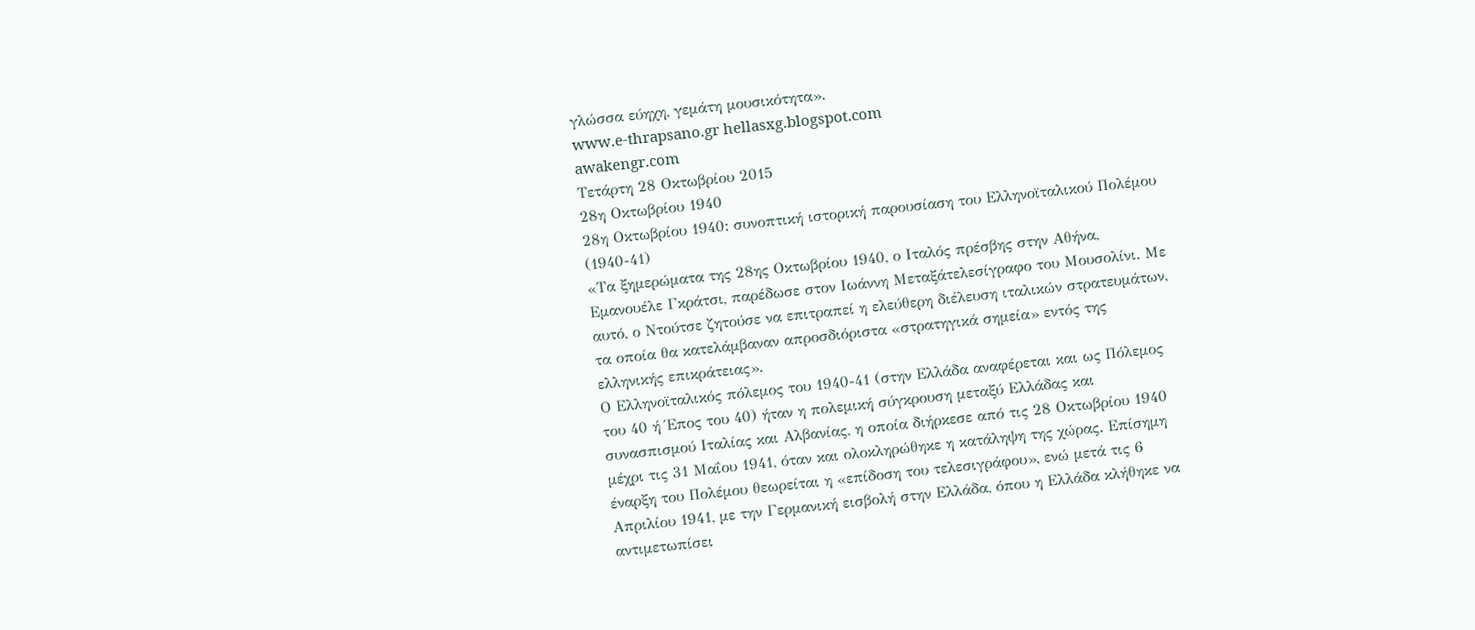γλώσσα εύηχη, γεμάτη μουσικότητα».
www.e-thrapsano.gr hellasxg.blogspot.com
awakengr.com
Τετάρτη 28 Οκτωβρίου 2015
28η Οκτωβρίου 1940
28η Οκτωβρίου 1940: συνοπτική ιστορική παρουσίαση του Ελληνοϊταλικού Πολέμου (1940-41)
«Τα ξημερώματα της 28ης Οκτωβρίου 1940, ο Ιταλός πρέσβης στην Αθήνα, Εμανουέλε Γκράτσι, παρέδωσε στον Ιωάννη Μεταξάτελεσίγραφο του Μουσολίνι. Με αυτό, ο Ντούτσε ζητούσε να επιτραπεί η ελεύθερη διέλευση ιταλικών στρατευμάτων, τα οποία θα κατελάμβαναν απροσδιόριστα «στρατηγικά σημεία» εντός της ελληνικής επικράτειας».
Ο Ελληνοϊταλικός πόλεμος του 1940-41 (στην Ελλάδα αναφέρεται και ως Πόλεμος του 40 ή Έπος του 40) ήταν η πολεμική σύγκρουση μεταξύ Ελλάδας και συνασπισμού Ιταλίας και Αλβανίας, η οποία διήρκεσε από τις 28 Οκτωβρίου 1940 μέχρι τις 31 Μαΐου 1941, όταν και ολοκληρώθηκε η κατάληψη της χώρας. Επίσημη έναρξη του Πολέμου θεωρείται η «επίδοση του τελεσιγράφου», ενώ μετά τις 6 Απριλίου 1941, με την Γερμανική εισβολή στην Ελλάδα, όπου η Ελλάδα κλήθηκε να αντιμετωπίσει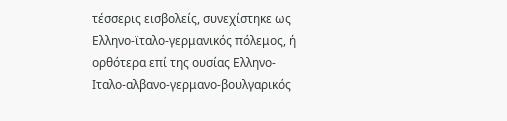τέσσερις εισβολείς, συνεχίστηκε ως Ελληνο-ϊταλο-γερμανικός πόλεμος, ή ορθότερα επί της ουσίας Ελληνο-Ιταλο-αλβανο-γερμανο-βουλγαρικός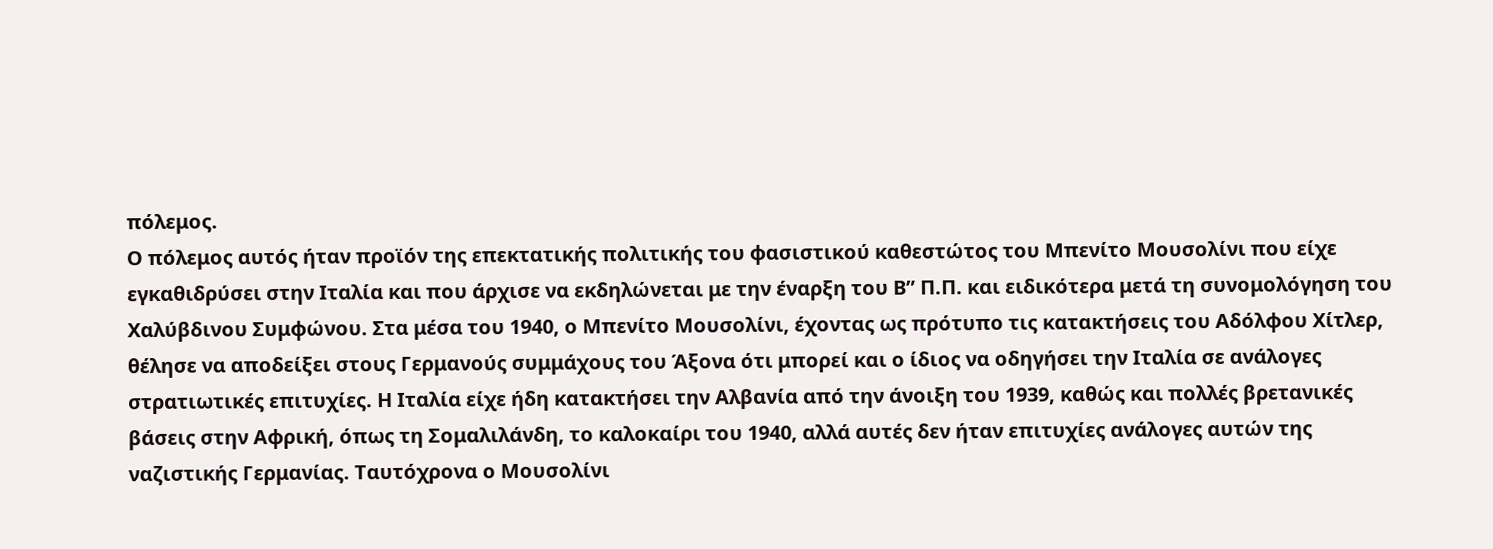πόλεμος.
Ο πόλεμος αυτός ήταν προϊόν της επεκτατικής πολιτικής του φασιστικού καθεστώτος του Μπενίτο Μουσολίνι που είχε εγκαθιδρύσει στην Ιταλία και που άρχισε να εκδηλώνεται με την έναρξη του Β” Π.Π. και ειδικότερα μετά τη συνομολόγηση του Χαλύβδινου Συμφώνου. Στα μέσα του 1940, ο Μπενίτο Μουσολίνι, έχοντας ως πρότυπο τις κατακτήσεις του Αδόλφου Χίτλερ, θέλησε να αποδείξει στους Γερμανούς συμμάχους του Άξονα ότι μπορεί και ο ίδιος να οδηγήσει την Ιταλία σε ανάλογες στρατιωτικές επιτυχίες. Η Ιταλία είχε ήδη κατακτήσει την Αλβανία από την άνοιξη του 1939, καθώς και πολλές βρετανικές βάσεις στην Αφρική, όπως τη Σομαλιλάνδη, το καλοκαίρι του 1940, αλλά αυτές δεν ήταν επιτυχίες ανάλογες αυτών της ναζιστικής Γερμανίας. Ταυτόχρονα ο Μουσολίνι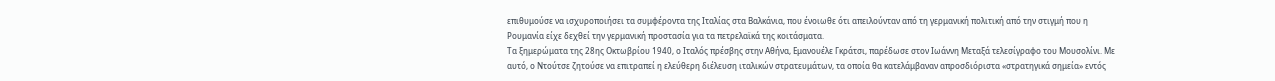επιθυμούσε να ισχυροποιήσει τα συμφέροντα της Ιταλίας στα Βαλκάνια, που ένοιωθε ότι απειλούνταν από τη γερμανική πολιτική από την στιγμή που η Ρουμανία είχε δεχθεί την γερμανική προστασία για τα πετρελαϊκά της κοιτάσματα.
Τα ξημερώματα της 28ης Οκτωβρίου 1940, ο Ιταλός πρέσβης στην Αθήνα, Εμανουέλε Γκράτσι, παρέδωσε στον Ιωάννη Μεταξά τελεσίγραφο του Μουσολίνι. Με αυτό, ο Ντούτσε ζητούσε να επιτραπεί η ελεύθερη διέλευση ιταλικών στρατευμάτων, τα οποία θα κατελάμβαναν απροσδιόριστα «στρατηγικά σημεία» εντός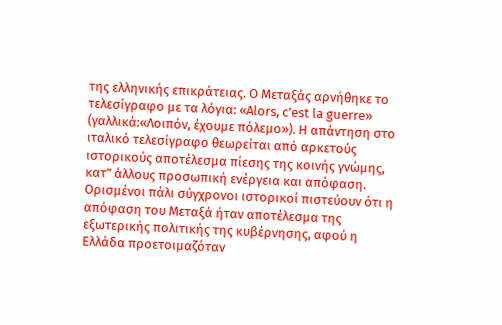της ελληνικής επικράτειας. Ο Μεταξάς αρνήθηκε το τελεσίγραφο με τα λόγια: «Alors, c’est la guerre» (γαλλικά:«Λοιπόν, έχουμε πόλεμο»). Η απάντηση στο ιταλικό τελεσίγραφο θεωρείται από αρκετούς ιστορικούς αποτέλεσμα πίεσης της κοινής γνώμης, κατ” άλλους προσωπική ενέργεια και απόφαση. Ορισμένοι πάλι σύγχρονοι ιστορικοί πιστεύουν ότι η απόφαση του Μεταξά ήταν αποτέλεσμα της εξωτερικής πολιτικής της κυβέρνησης, αφού η Ελλάδα προετοιμαζόταν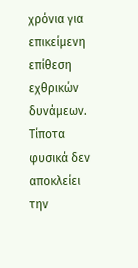χρόνια για επικείμενη επίθεση εχθρικών δυνάμεων. Τίποτα φυσικά δεν αποκλείει την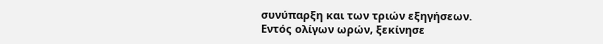συνύπαρξη και των τριών εξηγήσεων.
Εντός ολίγων ωρών, ξεκίνησε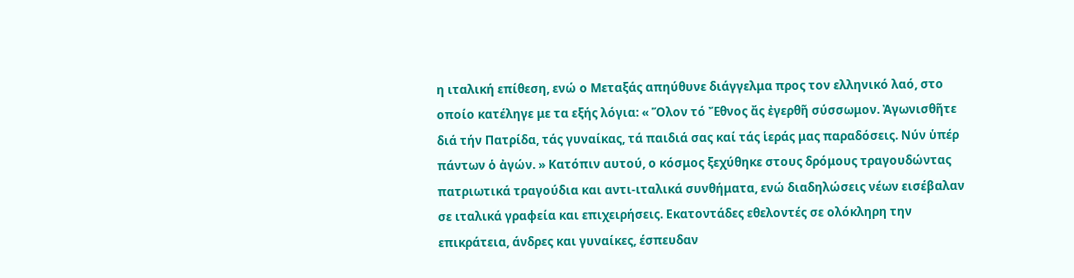η ιταλική επίθεση, ενώ ο Μεταξάς απηύθυνε διάγγελμα προς τον ελληνικό λαό, στο οποίο κατέληγε με τα εξής λόγια: « Ὅλον τό Ἔθνος ἄς ἐγερθῆ σύσσωμον. Ἀγωνισθῆτε διά τήν Πατρίδα, τάς γυναίκας, τά παιδιά σας καί τάς ἱεράς μας παραδόσεις. Νύν ὑπέρ πάντων ὁ ἀγών. » Κατόπιν αυτού, ο κόσμος ξεχύθηκε στους δρόμους τραγουδώντας πατριωτικά τραγούδια και αντι-ιταλικά συνθήματα, ενώ διαδηλώσεις νέων εισέβαλαν σε ιταλικά γραφεία και επιχειρήσεις. Εκατοντάδες εθελοντές σε ολόκληρη την επικράτεια, άνδρες και γυναίκες, έσπευδαν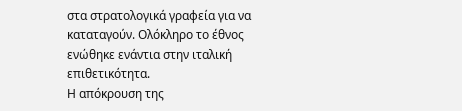στα στρατολογικά γραφεία για να καταταγούν. Ολόκληρο το έθνος ενώθηκε ενάντια στην ιταλική επιθετικότητα.
Η απόκρουση της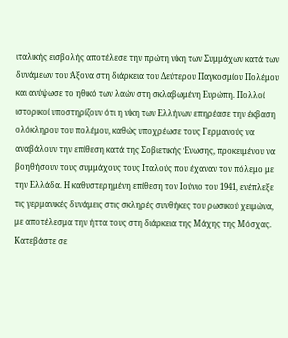ιταλικής εισβολής αποτέλεσε την πρώτη νίκη των Συμμάχων κατά των δυνάμεων του Άξονα στη διάρκεια του Δεύτερου Παγκοσμίου Πολέμου και ανύψωσε το ηθικό των λαών στη σκλαβωμένη Ευρώπη. Πολλοί ιστορικοί υποστηρίζουν ότι η νίκη των Ελλήνων επηρέασε την έκβαση ολόκληρου του πολέμου, καθώς υποχρέωσε τους Γερμανούς να αναβάλουν την επίθεση κατά της Σοβιετικής Ένωσης, προκειμένου να βοηθήσουν τους συμμάχους τους Ιταλούς που έχαναν τον πόλεμο με την Ελλάδα. Η καθυστερημένη επίθεση τον Ιούνιο του 1941, ενέπλεξε τις γερμανικές δυνάμεις στις σκληρές συνθήκες του ρωσικού χειμώνα, με αποτέλεσμα την ήττα τους στη διάρκεια της Μάχης της Μόσχας.
Κατεβάστε σε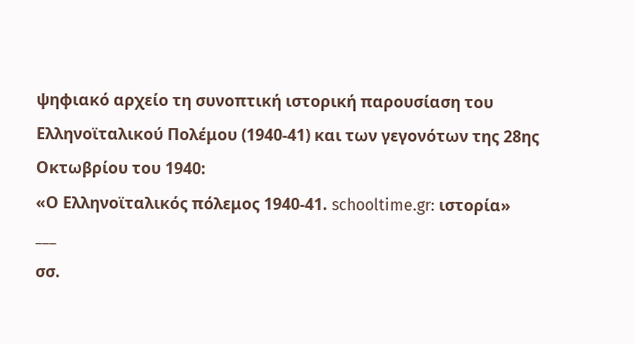ψηφιακό αρχείο τη συνοπτική ιστορική παρουσίαση του Ελληνοϊταλικού Πολέμου (1940-41) και των γεγονότων της 28ης Οκτωβρίου του 1940:
«Ο Ελληνοϊταλικός πόλεμος 1940-41. schooltime.gr: ιστορία»
___
σσ.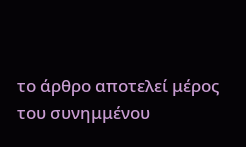το άρθρο αποτελεί μέρος του συνημμένου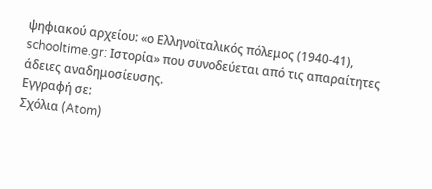ψηφιακού αρχείου: «ο Ελληνοϊταλικός πόλεμος (1940-41), schooltime.gr: Ιστορία» που συνοδεύεται από τις απαραίτητες άδειες αναδημοσίευσης.
Εγγραφή σε:
Σχόλια (Atom)